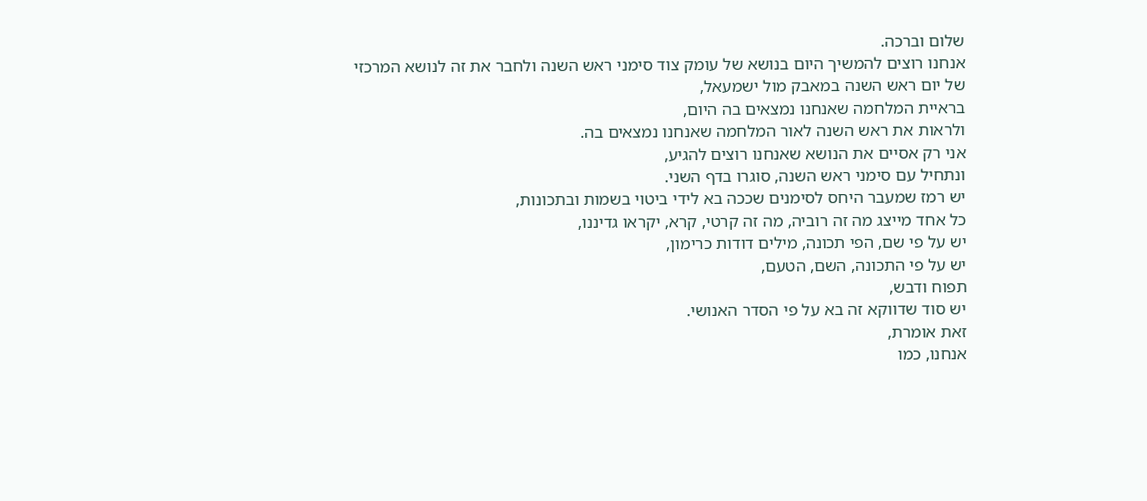שלום וברכה.
אנחנו רוצים להמשיך היום בנושא של עומק צוד סימני ראש השנה ולחבר את זה לנושא המרכזי
של יום ראש השנה במאבק מול ישמעאל,
בראיית המלחמה שאנחנו נמצאים בה היום,
ולראות את ראש השנה לאור המלחמה שאנחנו נמצאים בה.
אני רק אסיים את הנושא שאנחנו רוצים להגיע,
ונתחיל עם סימני ראש השנה, סוגרו בדף השני.
יש רמז שמעבר היחס לסימנים שככה בא לידי ביטוי בשמות ובתכונות,
כל אחד מייצג מה זה רוביה, מה זה קרטי, קרא, יקראו גדיננו,
יש על פי שם, הפי תכונה, מילים דודות כרימון,
יש על פי התכונה, השם, הטעם,
תפוח ודבש,
יש סוד שדווקא זה בא על פי הסדר האנושי.
זאת אומרת,
אנחנו, כמו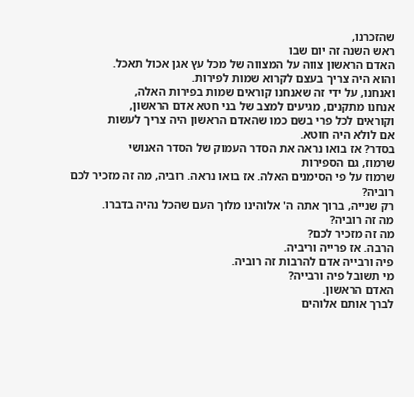שהזכרנו,
ראש השנה זה יום שבו
האדם הראשון צווה על המצווה של מכל עץ אגן אכול תאכל.
והוא היה צריך בעצם לקרוא שמות לפירות.
ואנחנו, על ידי זה שאנחנו קוראים שמות בפירות האלה,
אנחנו מתקנים, מגיעים למצב של בני חטא אדם הראשון,
וקוראים לכל פרי בשם כמו שהאדם הראשון היה צריך לעשות
אם לולא היה חוטא.
בסדר? אז בואו נראה את הסדר העמוק של הסדר האנושי
שרמוז, גם הספירות
שרמוז על פי הסימנים האלה. אז בואו נראה. רוביה, מה זה מזכיר לכם רוביה?
רק שנייה, ברוך אתה ה' אלוהינו מלוך העם שהכל נהיה בדברו.
מה זה רוביה?
מה זה מזכיר לכם?
הרבה. אז פרייה וריביה.
פיה ורבייה אדם להרבות זה רוביה.
מי תשובל פיה ורבייה?
האדם הראשון.
לברך אותם אלוהים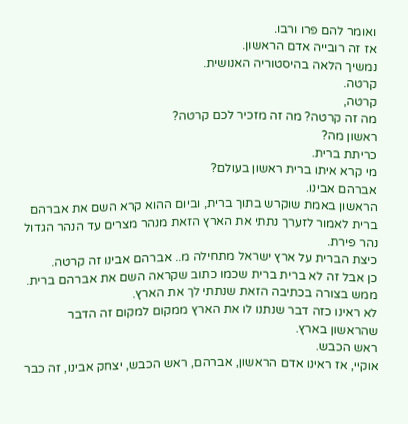ואומר להם פרו ורבו.
אז זה רובייה אדם הראשון.
נמשיך הלאה בהיסטוריה האנושית.
קרטה.
קרטה,
מה זה קרטה? מה זה מזכיר לכם קרטה?
ראשון מה?
כריתת ברית.
מי קרא איתו ברית ראשון בעולם?
אברהם אבינו.
הראשון באמת שוקרש בתוך ברית, וביום ההוא קרא השם את אברהם
ברית לאמור לזערך נתתי את הארץ הזאת מנהר מצרים עד הנהר הגדול נהר פירת.
כיצת הברית על ארץ ישראל מתחילה מ.. אברהם אבינו זה קרטה.
כן אבל זה לא ברית ברית שכמו כתוב שקראה השם את אברהם ברית.
ממש בצורה בכתיבה הזאת שנתתי לך את הארץ.
לא ראינו כזה דבר שנתנו לו את הארץ ממקום למקום זה הדבר שהראשון בארץ.
ראש הכבש.
אוקיי, אז ראינו אדם הראשון, אברהם, ראש הכבש, יצחק אבינו, זה כבר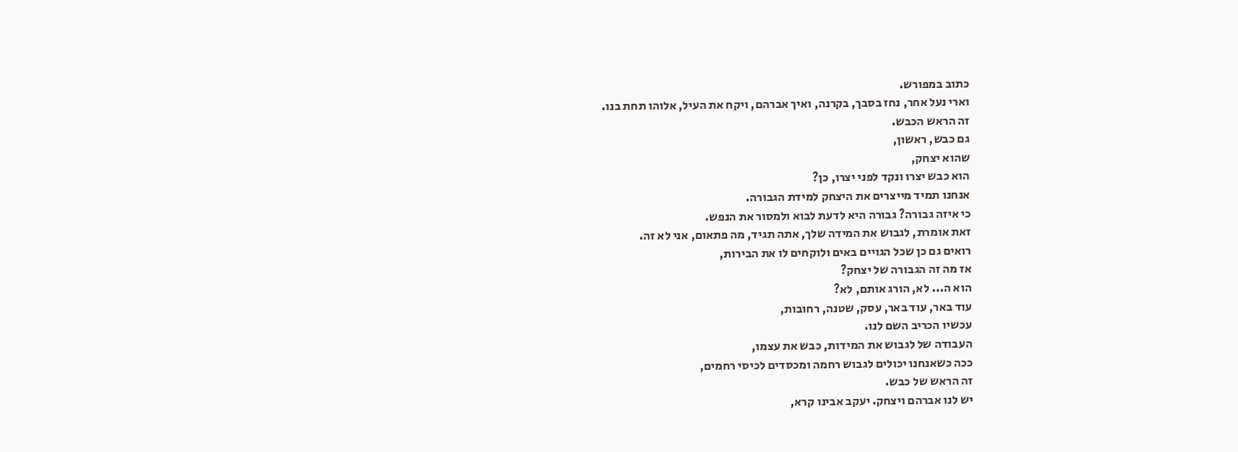כתוב במפורש.
וארי נעל אחר, נחז בסבך, בקרנה, ואיך אברהם, ויקח את העיל, אלוהו תחת בנו.
זה הראש הכבש.
גם כבש, ראשון,
שהוא יצחק,
הוא כבש יצרו ונקד לפני יצרו, כן?
אנחנו תמיד מייצרים את היצחק למידת הגבורה.
כי איזה גבורה? גבורה היא לדעת לבוא ולמסור את הנפש.
זאת אומרת, לגבוש את המידה שלך, אתה תגיד, מה פתאום, אני לא זה.
רואים גם כן שכל הגויים באים ולוקחים לו את הבירות,
אז מה זה הגבורה של יצחק?
הוא ה... לא, הורג אותם, לא?
עוד באר, עוד באר, עסק, שטנה, רחובות,
עכשיו הכריב השם לנו.
העבודה של לגבוש את המידות, כבש את עצמו,
ככה כשאנחנו יכולים לגבוש רחמה ומכסדים לכיסי רחמים,
זה הראש של כבש.
יש לנו אברהם ויצחק. יעקב אבינו קרא,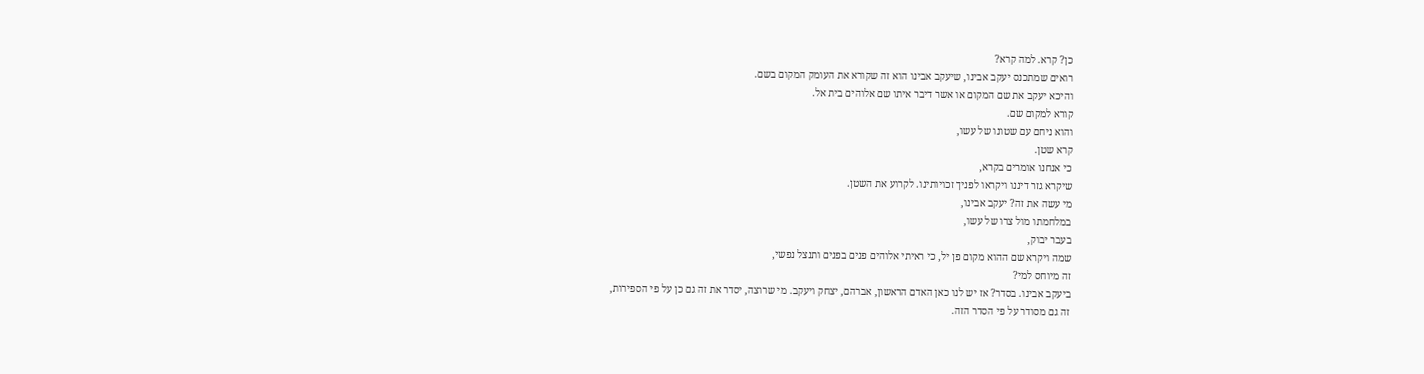כן? קרא. למה קרא?
רואים שמתכנס יעקב אבינו, שיעקב אבינו הוא זה שקורא את העומק המקום בשם.
והיכא יעקב את שם המקום או אשר דיבר איתו שם אלוהים בית אל.
קורא למקום שם.
והוא ניחם עם שטונו של עשו,
קרא שטן.
כי אנחנו אומרים בקרא,
שיקרא גזר דיננו ויקראו לפניך זכויותינו. לקרוע את השטן.
מי עשה את זה? יעקב אבינו,
במלחמתו מול צרו של עשו,
בעבר יבוק,
שמה ויקרא שם ההוא מקום פן יל, כי ראיתי אלוהים פנים בפנים ותנצל נפשי,
זה מיוחס למי?
ביעקב אבינו. בסדר? אז יש לנו כאן האדם הראשון, אברהם, יצחק ויעקב. מי שרוצה, יסדר את זה גם כן על פי הספירות,
זה גם מסודר על פי הסדר הזה.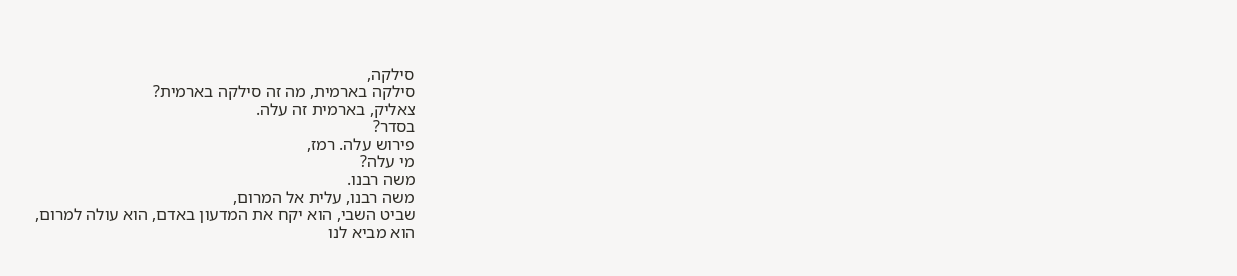סילקה,
סילקה בארמית, מה זה סילקה בארמית?
צאליק, בארמית זה עלה.
בסדר?
פירוש עלה. רמז,
מי עלה?
משה רבנו.
משה רבנו, עלית אל המרום,
שביט השבי, הוא יקח את המדעון באדם, הוא עולה למרום,
הוא מביא לנו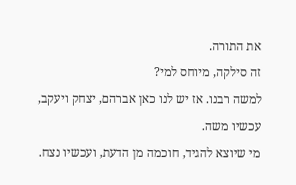את התורה.
זה סילקה, מיוחס למי?
למשה רבנו. אז יש לנו כאן אברהם, יצחק ויעקב,
עכשיו משה.
מי שיוצא להגיד, חוכמה מן הדעת, ועכשיו נצח.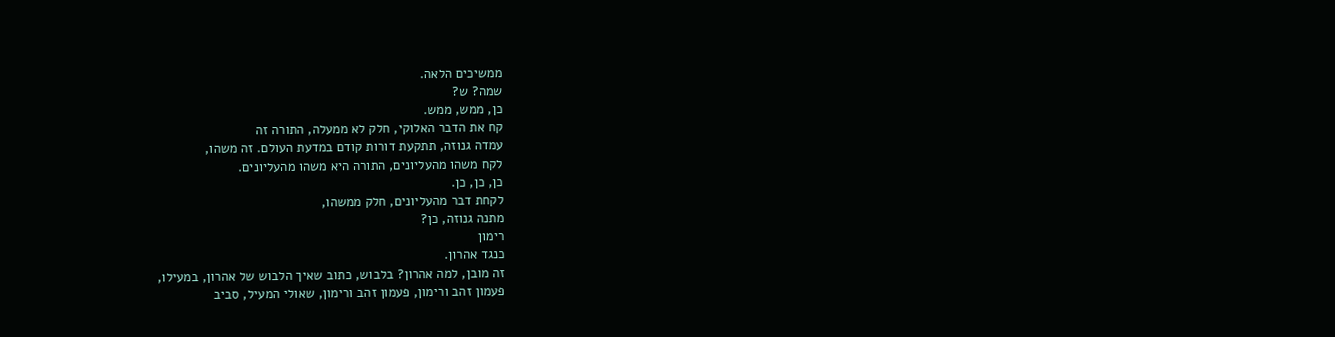ממשיכים הלאה.
שמה? ש?
כן, ממש, ממש.
קח את הדבר האלוקי, חלק לא ממעלה, התורה זה
עמדה גנוזה, תתקעת דורות קודם במדעת העולם. זה משהו,
לקח משהו מהעליונים, התורה היא משהו מהעליונים.
כן, כן, כן.
לקחת דבר מהעליונים, חלק ממשהו,
מתנה גנוזה, כן?
רימון
כנגד אהרון.
זה מובן, למה אהרון? בלבוש, כתוב שאיך הלבוש של אהרון, במעילו,
פעמון זהב ורימון, פעמון זהב ורימון, שאולי המעיל, סביב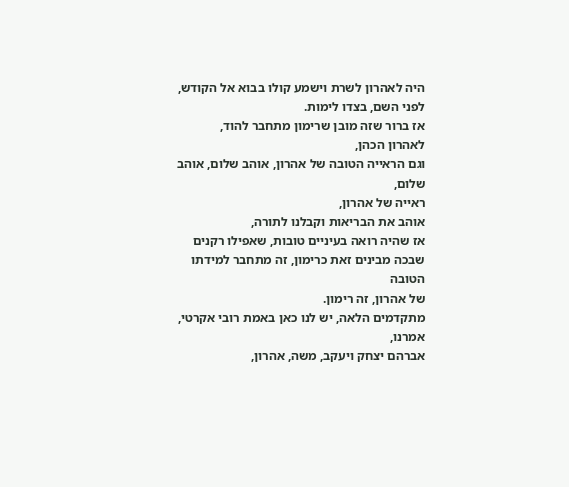היה לאהרון לשרת וישמע קולו בבוא אל הקודש, לפני השם, בצדו לימות.
אז ברור שזה מובן שרימון מתחבר להוד,
לאהרון הכהן,
וגם הראייה הטובה של אהרון, אוהב שלום, אוהב שלום,
ראייה של אהרון,
אוהב את הבריאות וקבלנו לתורה,
אז שהיה רואה בעיניים טובות, שאפילו רקנים שבכה מבינים זאת כרימון, זה מתחבר למידתו הטובה
של אהרון, זה רימון.
מתקדמים הלאה, יש לנו כאן באמת רובי אקרטי, אמרנו,
אברהם יצחק ויעקב, משה, אהרון,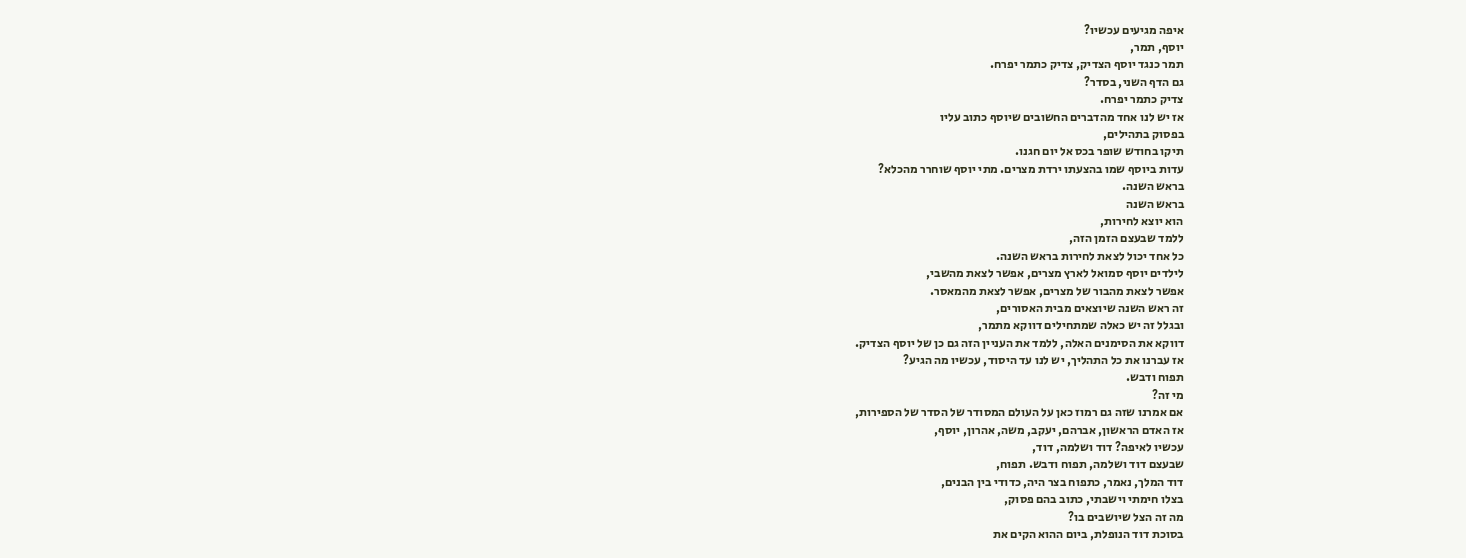איפה מגיעים עכשיו?
יוסף, תמר,
תמר כנגד יוסף הצדיק, צדיק כתמר יפרח.
גם הדף השני, בסדר?
צדיק כתמר יפרח.
אז יש לנו אחד מהדברים החשובים שיוסף כתוב עליו
בפסוק בתהילים,
תיקו בחודש שופר בכס אל יום חגנו.
עדות ביוסף שמו בהצעתו ירדת מצרים. מתי יוסף שוחרר מהכלא?
בראש השנה.
בראש השנה
הוא יוצא לחירות,
ללמד שבעצם הזמן הזה,
כל אחד יכול לצאת לחירות בראש השנה.
לילדים יוסף סמואל לארץ מצרים, אפשר לצאת מהשבי,
אפשר לצאת מהבור של מצרים, אפשר לצאת מהמאסר.
זה ראש השנה שיוצאים מבית האסורים,
ובגלל זה יש כאלה שמתחילים דווקא מתמר,
דווקא את הסימנים האלה, ללמד את העניין הזה גם כן של יוסף הצדיק.
אז עברנו את כל התהליך, יש לנו עד היסוד, עכשיו מה הגיע?
תפוח ודבש.
מי זה?
אם אמרנו שזה גם רמוז כאן על העולם המסודר של הסדר של הספירות,
אז האדם הראשון, אברהם, יעקב, משה, אהרון, יוסף,
עכשיו לאיפה? דוד ושלמה, דוד,
שבעצם דוד ושלמה, תפוח ודבש. תפוח,
דוד המלך, נאמר, כתפוח בצר היה, כדודי בין הבנים,
בצלו חימתי וישבתי, כתוב בהם פסוק,
מה זה הצל שיושבים בו?
בסוכת דוד הנופלת, ביום ההוא הקים את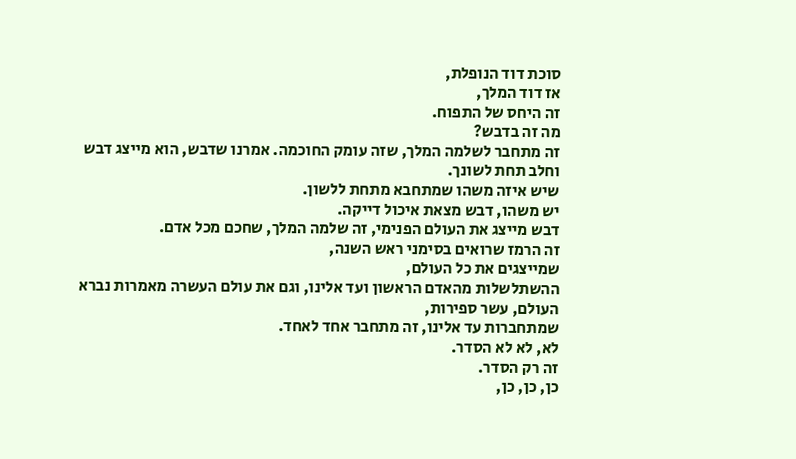סוכת דוד הנופלת,
אז דוד המלך,
זה היחס של התפוח.
מה זה בדבש?
זה מתחבר לשלמה המלך, שזה עומק החוכמה. אמרנו שדבש, הוא מייצג דבש וחלב תחת לשונך.
שיש איזה משהו שמתחבא מתחת ללשון.
יש משהו, דבש מצאת איכול דייקה.
דבש מייצג את העולם הפנימי, זה שלמה המלך, שחכם מכל אדם.
זה הרמז שרואים בסימני ראש השנה,
שמייצגים את כל העולם,
ההשתלשלות מהאדם הראשון ועד אלינו, וגם את עולם העשרה מאמרות נברא העולם, עשר ספירות,
שמתחברות עד אלינו, זה מתחבר אחד לאחד.
לא, לא לא הסדר.
זה רק הסדר.
כן, כן, כן,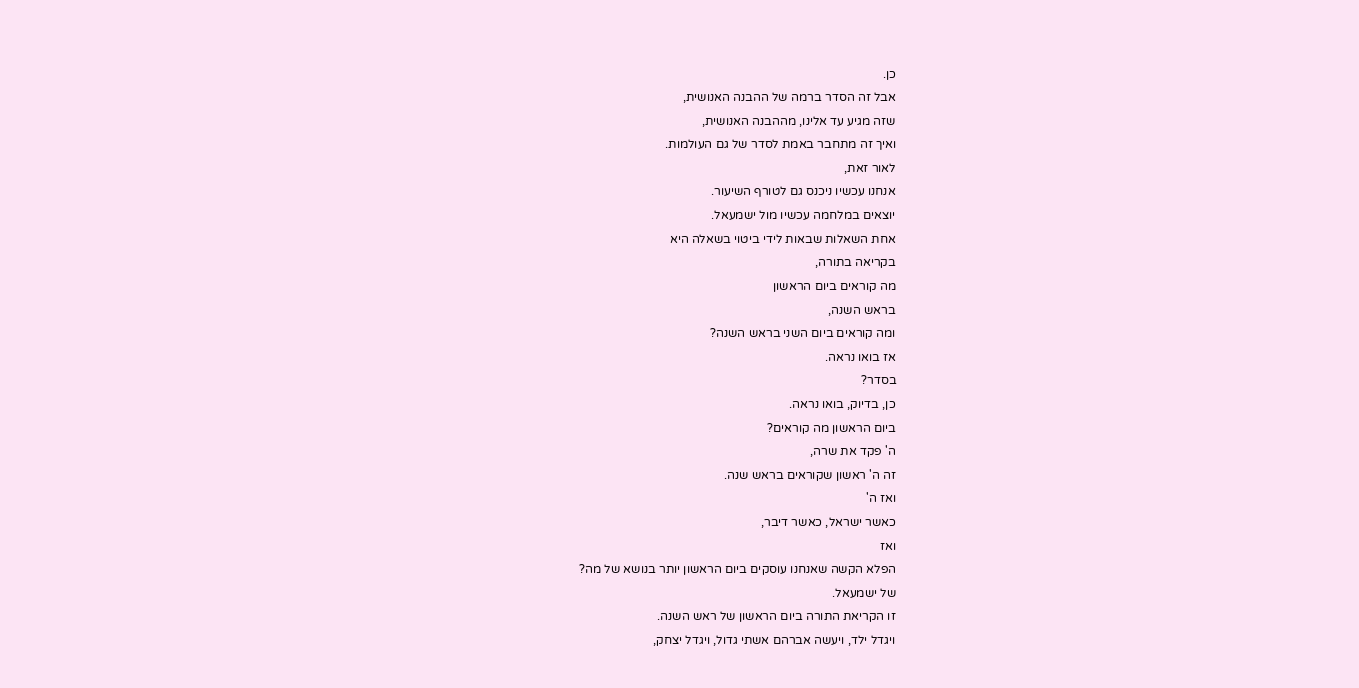כן.
אבל זה הסדר ברמה של ההבנה האנושית,
שזה מגיע עד אלינו, מההבנה האנושית,
ואיך זה מתחבר באמת לסדר של גם העולמות.
לאור זאת,
אנחנו עכשיו ניכנס גם לטורף השיעור.
יוצאים במלחמה עכשיו מול ישמעאל.
אחת השאלות שבאות לידי ביטוי בשאלה היא
בקריאה בתורה,
מה קוראים ביום הראשון
בראש השנה,
ומה קוראים ביום השני בראש השנה?
אז בואו נראה.
בסדר?
כן, בדיוק, בואו נראה.
ביום הראשון מה קוראים?
ה' פקד את שרה,
זה ה' ראשון שקוראים בראש שנה.
ואז ה'
כאשר ישראל, כאשר דיבר,
ואז
הפלא הקשה שאנחנו עוסקים ביום הראשון יותר בנושא של מה?
של ישמעאל.
זו הקריאת התורה ביום הראשון של ראש השנה.
ויגדל ילד, ויעשה אברהם אשתי גדול, ויגדל יצחק,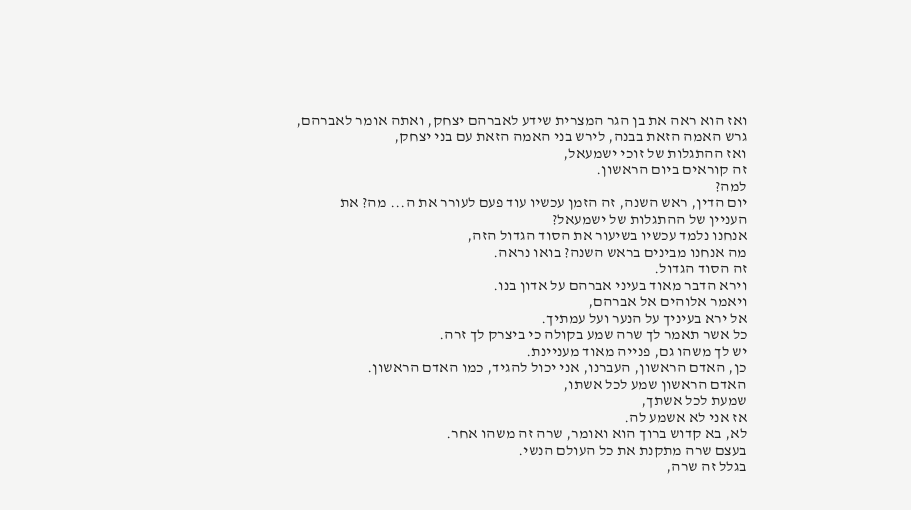ואז הוא ראה את בן הגר המצרית שידע לאברהם יצחק, ואתה אומר לאברהם,
גרש האמה הזאת בבנה, לירש בני האמה הזאת עם בני יצחק,
ואז ההתגלות של זוכי ישמעאל,
זה קוראים ביום הראשון.
למה?
יום הדין, ראש השנה, זה הזמן עכשיו עוד פעם לעורר את ה... מה? את
העניין של ההתגלות של ישמעאל?
אנחנו נלמד עכשיו בשיעור את הסוד הגדול הזה,
מה אנחנו מבינים בראש השנה? בואו נראה.
זה הסוד הגדול.
וירא הדבר מאוד בעיני אברהם על אדון בנו.
ויאמר אלוהים אל אברהם,
אל ירא בעיניך על הנער ועל עמתיך.
כל אשר תאמר לך שרה שמע בקולה כי ביצרק לך זרה.
יש לך משהו גם, פנייה מאוד מעניינת.
כן, האדם הראשון, העברנו, אני יכול להגיד, כמו האדם הראשון.
האדם הראשון שמע לכל אשתו,
שמעת לכל אשתך,
אז אני לא אשמע לה.
לא, בא קדוש ברוך הוא ואומר, שרה זה משהו אחר.
בעצם שרה מתקנת את כל העולם הנשי.
בגלל זה שרה,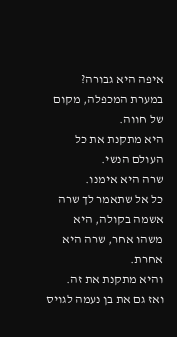איפה היא גבורה?
במערת המכפלה, מקום של חווה.
היא מתקנת את כל העולם הנשי.
שרה היא אימנו.
כל אל שתאמר לך שרה אשמה בקולה, היא משהו אחר, שרה היא אחרת.
והיא מתקנת את זה.
ואז גם את בן נעמה לגויס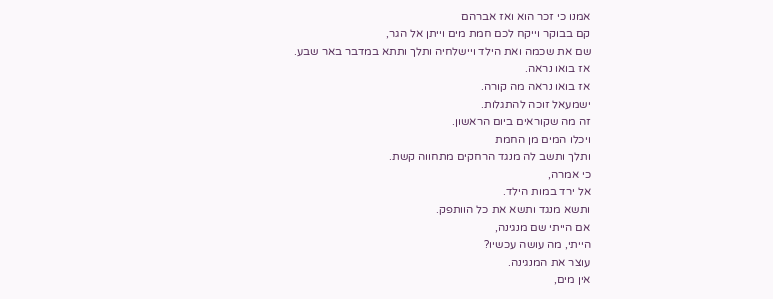אמנו כי זכר הוא ואז אברהם
קם בבוקר וייקח לכם חמת מים וייתן אל הגר,
שם את שכמה ואת הילד ויישלחיה ותלך ותתא במדבר באר שבע.
אז בואו נראה.
אז בואו נראה מה קורה.
ישמעאל זוכה להתגלות.
זה מה שקוראים ביום הראשון.
ויכלו המים מן החמת
ותלך ותשב לה מנגד הרחקים מתחווה קשת.
כי אמרה,
אל ירד במות הילד.
ותשא מנגד ותשא את כל הוותפק.
אם הייתי שם מנגינה,
הייתי, מה עושה עכשיו?
עוצר את המנגינה.
אין מים,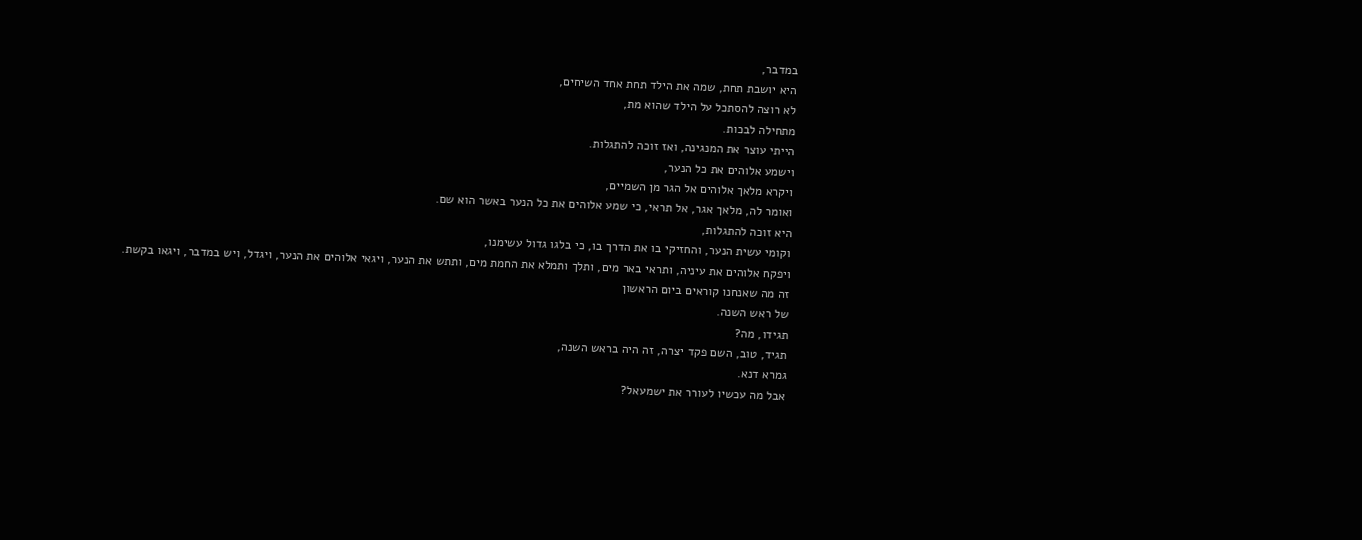במדבר,
היא יושבת תחת, שמה את הילד תחת אחד השיחים,
לא רוצה להסתכל על הילד שהוא מת,
מתחילה לבכות.
הייתי עוצר את המנגינה, ואז זוכה להתגלות.
וישמע אלוהים את כל הנער,
ויקרא מלאך אלוהים אל הגר מן השמיים,
ואומר לה, מלאך אגר, אל תראי, כי שמע אלוהים את כל הנער באשר הוא שם.
היא זוכה להתגלות,
וקומי עשית הנער, והחזיקי בו את הדרך בו, כי בלגו גדול עשימנו,
ויפקח אלוהים את עיניה, ותראי באר מים, ותלך ותמלא את החמת מים, ותתש את הנער, ויגאי אלוהים את הנער, ויגדל, ויש במדבר, ויגאו בקשת.
זה מה שאנחנו קוראים ביום הראשון
של ראש השנה.
תגידו, מה?
תגיד, טוב, השם פקד יצרה, זה היה בראש השנה,
גמרא דנא.
אבל מה עכשיו לעורר את ישמעאל?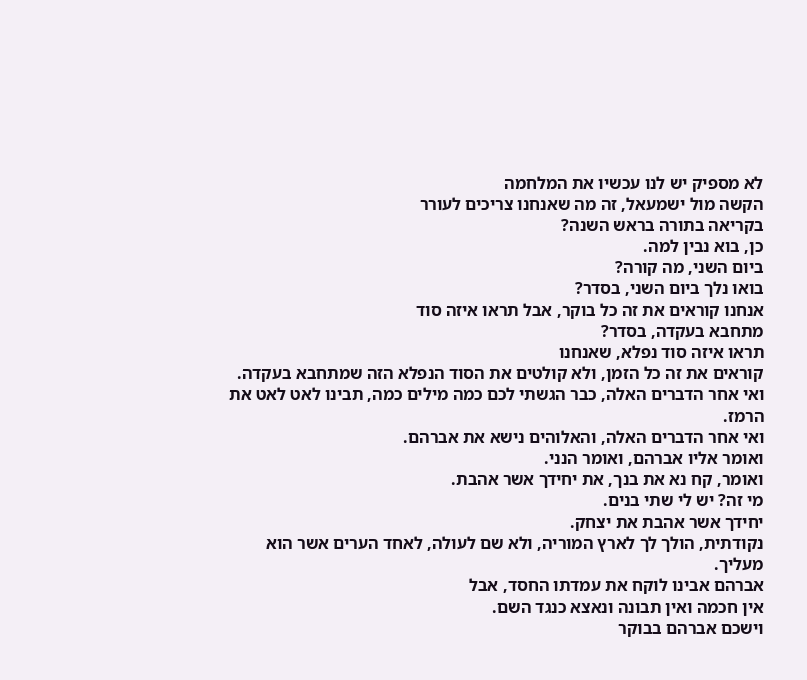לא מספיק יש לנו עכשיו את המלחמה
הקשה מול ישמעאל, זה מה שאנחנו צריכים לעורר
בקריאה בתורה בראש השנה?
כן, בוא נבין למה.
ביום השני, מה קורה?
בואו נלך ביום השני, בסדר?
אנחנו קוראים את זה כל בוקר, אבל תראו איזה סוד
מתחבא בעקדה, בסדר?
תראו איזה סוד נפלא, שאנחנו
קוראים את זה כל הזמן, ולא קולטים את הסוד הנפלא הזה שמתחבא בעקדה.
ואי אחר הדברים האלה, כבר הגשתי לכם כמה מילים כמה, תבינו לאט לאט את הרמז.
ואי אחר הדברים האלה, והאלוהים נישא את אברהם.
ואומר אליו אברהם, ואומר הנני.
ואומר, קח נא את בנך, את יחידך אשר אהבת.
מי זה? יש לי שתי בנים.
יחידך אשר אהבת את יצחק.
נקודתית, הולך לך לארץ המוריה, ולא שם לעולה, לאחד הערים אשר הוא מעליך.
אברהם אבינו לוקח את עמדתו החסד, אבל
אין חכמה ואין תבונה ונאצא כנגד השם.
וישכם אברהם בבוקר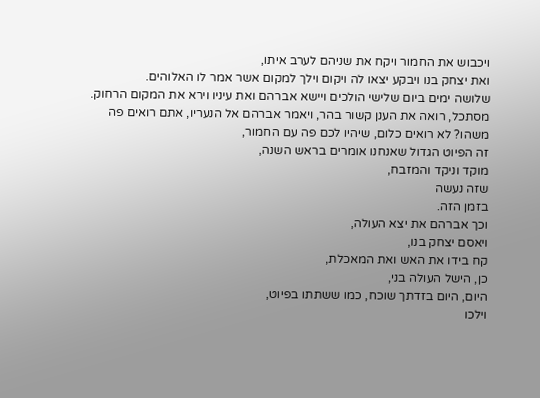ויכבוש את החמור ויקח את שניהם לערב איתו,
ואת יצחק בנו ויבקע יצאו לה ויקום וילך למקום אשר אמר לו האלוהים.
שלושה ימים ביום שלישי הולכים ויישא אברהם ואת עיניו וירא את המקום הרחוק.
מסתכל, רואה את הענן קשור בהר, ויאמר אברהם אל הנעריו, אתם רואים פה משהו? לא רואים כלום, שיהיו לכם פה עם החמור,
זה הפיוט הגדול שאנחנו אומרים בראש השנה,
מוקד וניקד והמזבח,
שזה נעשה
בזמן הזה.
וכך אברהם את יצא העולה,
ויאסם יצחק בנו,
קח בידו את האש ואת המאכלת,
כן, הישל העולה בני,
היום, היום בזדתך שוכח, כמו ששתתו בפיוט,
וילכו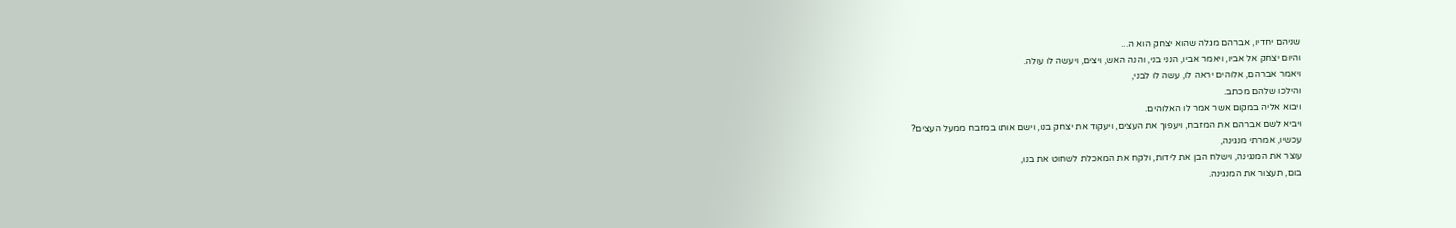שניהם יחדיו, אברהם מגלה שהוא יצחק הוא ה...
והיום יצחק אל אביו, ויאמר אביו, הנני בני, והנה האש, ויצים, ויעשה לו עולה.
ויאמר אברהם, אלוהים יראה לו, עשה לו לבני,
והילכו שלהם מכתב.
ויבוא אליה במקום אשר אמר לו האלוהים.
ויביא לשם אברהם את המזבח, ויעפוך את העצים, ויעקוד את יצחק בנו, וישם אותו במזבח ממעל העצים?
עכשיו, אמרתי מנגינה,
עוצר את המנגינה, וישלח הבן את לידות, ולקח את המאכלת לשחוט את בנו,
בום, תעצור את המנגינה.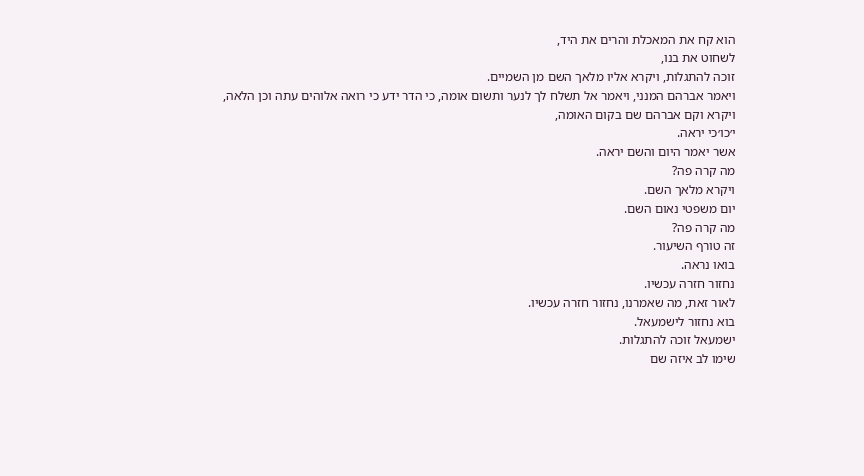הוא קח את המאכלת והרים את היד,
לשחוט את בנו,
זוכה להתגלות, ויקרא אליו מלאך השם מן השמיים.
ויאמר אברהם המנני, ויאמר אל תשלח לך לנער ותשום אומה, כי הדר ידע כי רואה אלוהים עתה וכן הלאה,
ויקרא וקם אברהם שם בקום האומה,
י׳כו׳כי יראה.
אשר יאמר היום והשם יראה.
מה קרה פה?
ויקרא מלאך השם.
יום משפטי נאום השם.
מה קרה פה?
זה טורף השיעור.
בואו נראה.
נחזור חזרה עכשיו.
לאור זאת, מה שאמרנו, נחזור חזרה עכשיו.
בוא נחזור לישמעאל.
ישמעאל זוכה להתגלות.
שימו לב איזה שם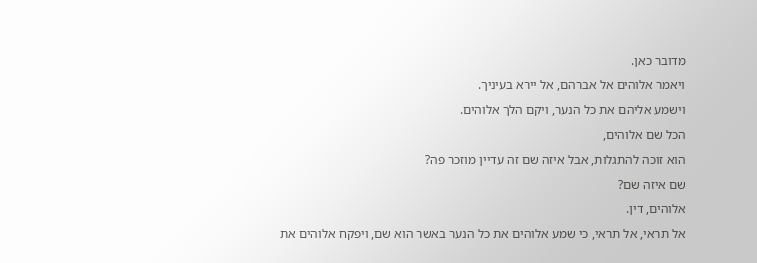מדובר כאן.
ויאמר אלוהים אל אברהם, אל יירא בעיניך.
וישמע אליהם את כל הנער, ויקם הלך אלוהים.
הכל שם אלוהים,
הוא זוכה להתגלות, אבל איזה שם זה עדיין מוזכר פה?
שם איזה שם?
אלוהים, דין.
אל תראי, אל תראי, כי שמע אלוהים את כל הנער באשר הוא שם, ויפקח אלוהים את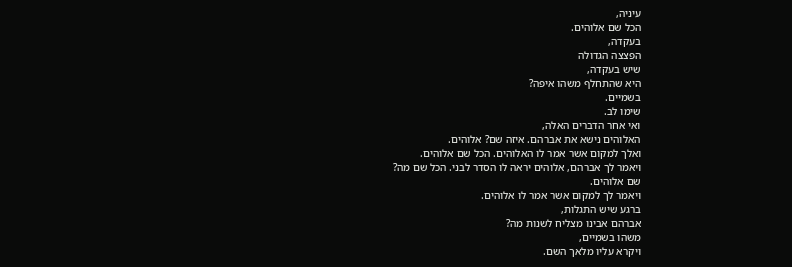עיניה,
הכל שם אלוהים.
בעקדה,
הפצצה הגדולה
שיש בעקדה,
היא שהתחלף משהו איפה?
בשמיים.
שימו לב.
ואי אחר הדברים האלה,
האלוהים נישא את אברהם. איזה שם? אלוהים.
ואלך למקום אשר אמר לו האלוהים. הכל שם אלוהים.
ויאמר לך אברהם, אלוהים יראה לו הסדר לבני. הכל שם מה?
שם אלוהים.
ויאמר לך למקום אשר אמר לו אלוהים.
ברגע שיש התגלות,
אברהם אבינו מצליח לשנות מה?
משהו בשמיים,
ויקרא עליו מלאך השם.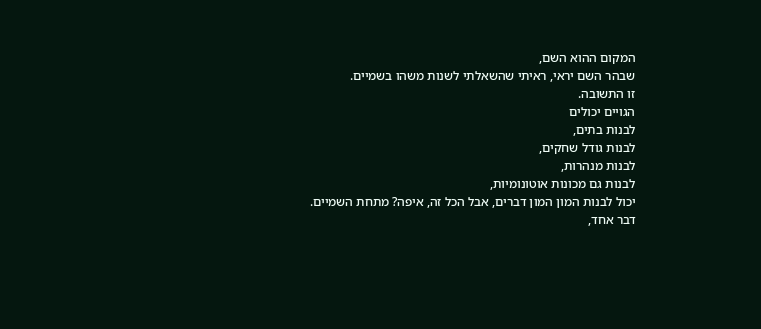המקום ההוא השם,
שבהר השם יראי, ראיתי שהשאלתי לשנות משהו בשמיים.
זו התשובה.
הגויים יכולים
לבנות בתים,
לבנות גודל שחקים,
לבנות מנהרות,
לבנות גם מכונות אוטונומיות,
יכול לבנות המון המון דברים, אבל הכל זה, איפה? מתחת השמיים.
דבר אחד,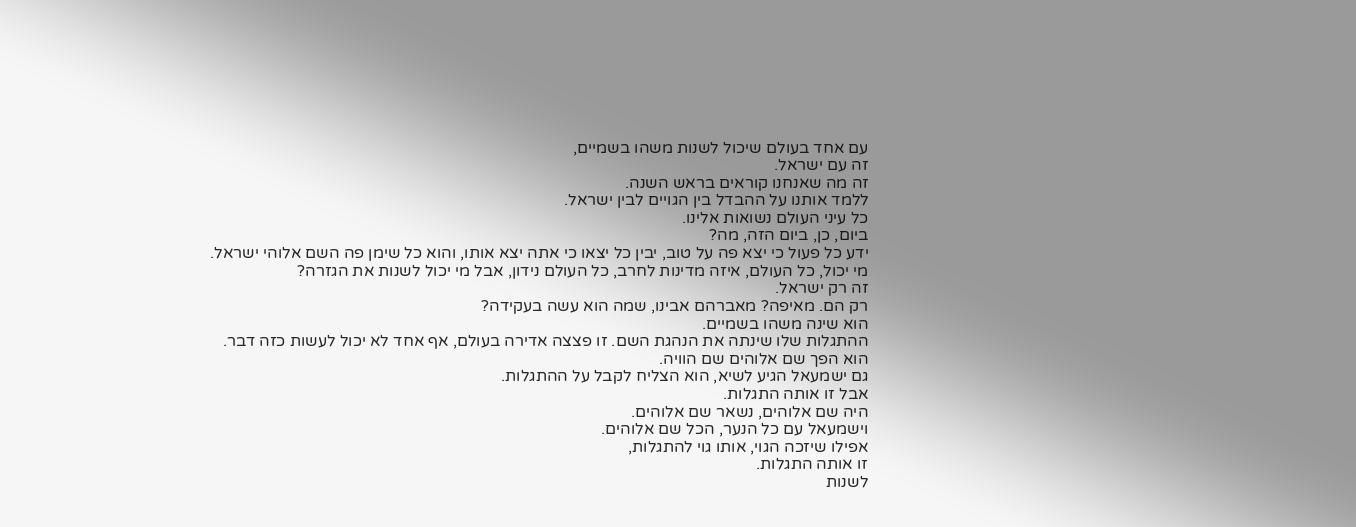עם אחד בעולם שיכול לשנות משהו בשמיים,
זה עם ישראל.
זה מה שאנחנו קוראים בראש השנה.
ללמד אותנו על ההבדל בין הגויים לבין ישראל.
כל עיני העולם נשואות אלינו.
ביום, כן, ביום הזה, מה?
ידע כל פעול כי יצא פה על טוב, יבין כל יצאו כי אתה יצא אותו, והוא כל שימן פה השם אלוהי ישראל.
מי יכול, כל העולם, איזה מדינות לחרב, כל העולם נידון, אבל מי יכול לשנות את הגזרה?
זה רק ישראל.
רק הם. מאיפה? מאברהם אבינו, שמה הוא עשה בעקידה?
הוא שינה משהו בשמיים.
ההתגלות שלו שינתה את הנהגת השם. זו פצצה אדירה בעולם, אף אחד לא יכול לעשות כזה דבר.
הוא הפך שם אלוהים שם הוויה.
גם ישמעאל הגיע לשיא, הוא הצליח לקבל על ההתגלות.
אבל זו אותה התגלות.
היה שם אלוהים, נשאר שם אלוהים.
וישמעאל עם כל הנער, הכל שם אלוהים.
אפילו שיזכה הגוי, אותו גוי להתגלות,
זו אותה התגלות.
לשנות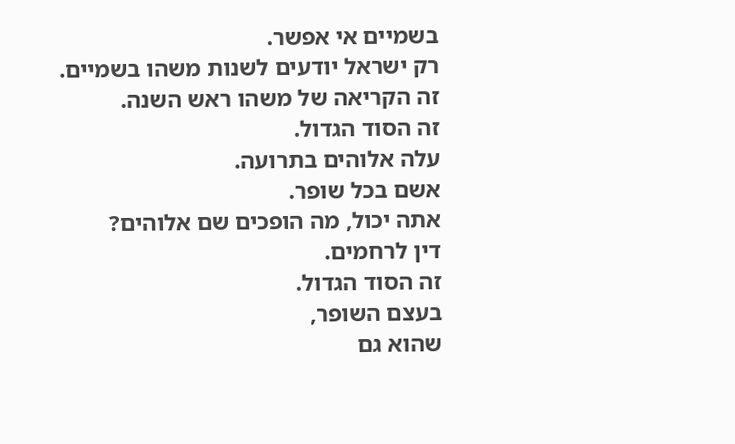בשמיים אי אפשר.
רק ישראל יודעים לשנות משהו בשמיים.
זה הקריאה של משהו ראש השנה.
זה הסוד הגדול.
עלה אלוהים בתרועה.
אשם בכל שופר.
אתה יכול, מה הופכים שם אלוהים?
דין לרחמים.
זה הסוד הגדול.
בעצם השופר,
שהוא גם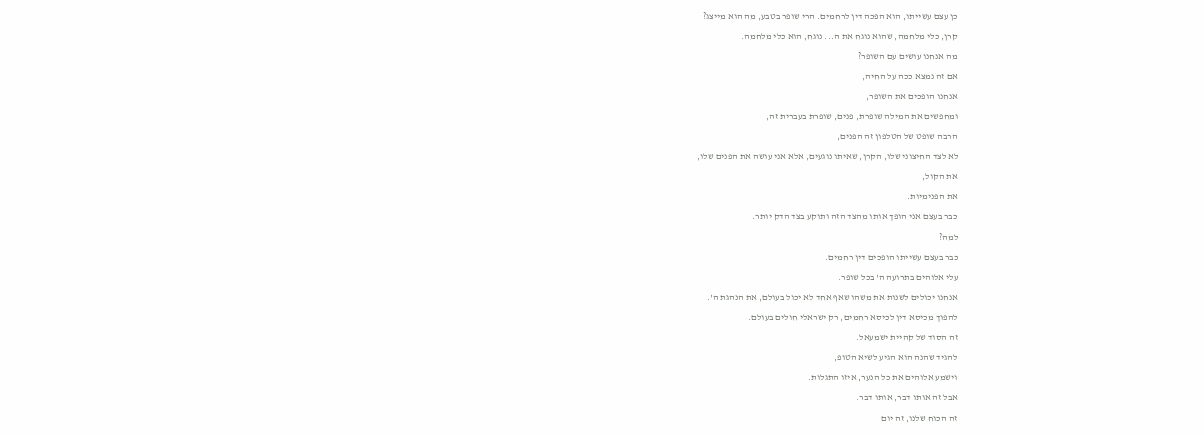כן עצם עשייתו, הוא הפכה דין לרחמים. הרי שופר בטבע, מה הוא מייצג?
קרן, כלי מלחמה, שהוא נוגח את ה... נוגח, הוא כלי מלחמה.
מה אנחנו עושים עם השופר?
אם זה נמצא ככה על החיה,
אנחנו הופכים את השופר,
ומחפשים את המילה שופרת, פנים, שופרת בעברית זה,
הרבה שופט של הטלפון זה הפנים,
לא לצד החיצוני שלו, הקרן, שאיתו נוגעים, אלא אני עושה את הפנים שלו,
את הקול,
את הפנימיות.
כבר בעצם אני הופך אותו מהצד הזה ותוקע בצד הדק יותר.
למה?
כבר בעצם עשייתו הופכים דין רחמים.
עלי אלוהים בתרועה ה' בכל שופר.
אנחנו יכולים לשנות את משהו שאף אחד לא יכול בעולם, את הנהגת ה'.
להפוך מכיסא דין לכיסא רחמים, רק ישראלי חולים בעולם.
זה הסוד של קהיית ישמעאל.
להגיד שהנה הוא הגיע לשיא הטופ,
וישמע אלוהים את כל הנער, איזו התגלות.
אבל זה אותו דבר, אותו דבר.
זה הכוח שלנו, זה יום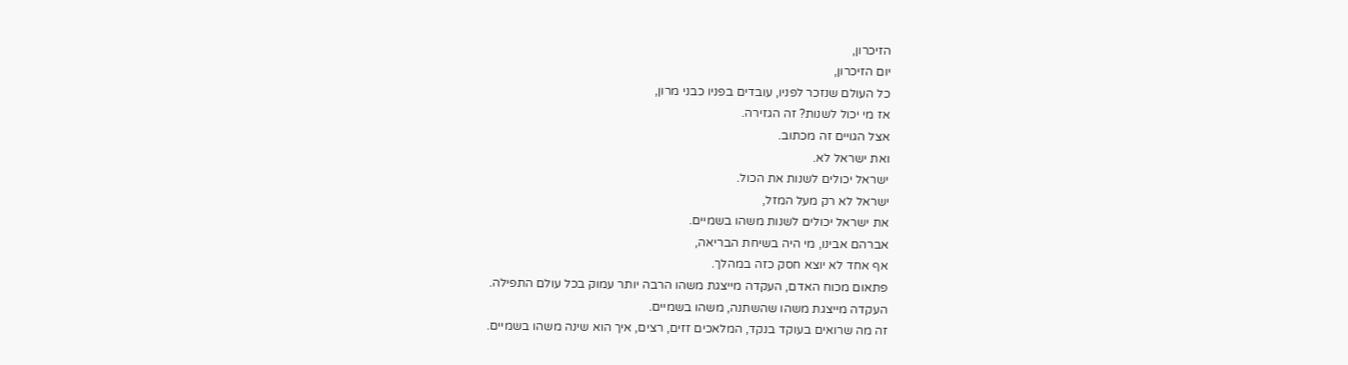הזיכרון,
יום הזיכרון,
כל העולם שנזכר לפניו, עובדים בפניו כבני מרון,
אז מי יכול לשנות? זה הגזירה.
אצל הגויים זה מכתוב.
ואת ישראל לא.
ישראל יכולים לשנות את הכול.
ישראל לא רק מעל המזל,
את ישראל יכולים לשנות משהו בשמיים.
אברהם אבינו, מי היה בשיחת הבריאה,
אף אחד לא יוצא חסק כזה במהלך.
פתאום מכוח האדם, העקדה מייצגת משהו הרבה יותר עמוק בכל עולם התפילה.
העקדה מייצגת משהו שהשתנה, משהו בשמיים.
זה מה שרואים בעוקד בנקד, המלאכים זזים, רצים, איך הוא שינה משהו בשמיים.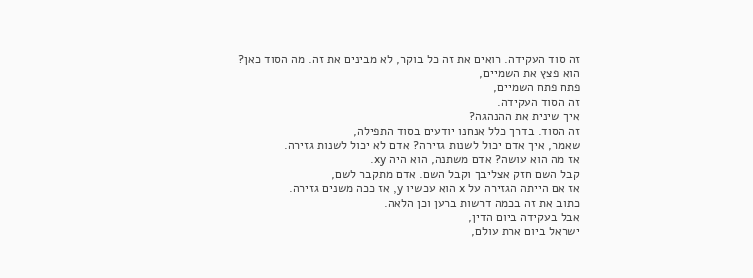זה סוד העקידה. רואים את זה כל בוקר, לא מבינים את זה. מה הסוד כאן?
הוא פצץ את השמיים,
פתח פתח השמיים,
זה הסוד העקידה.
איך שינית את ההנהגה?
זה הסוד. בדרך כלל אנחנו יודעים בסוד התפילה,
שאמר, איך אדם יכול לשנות גזירה? אדם לא יכול לשנות גזירה.
אז מה הוא עושה? אדם משתנה, הוא היה xy.
קבל השם חזק אצליבך וקבל השם. אדם מתקבר לשם,
אז אם הייתה הגזירה על x הוא עכשיו y, אז ככה משנים גזירה.
כתוב את זה בכמה דרשות ברען וכן הלאה.
אבל בעקידה ביום הדין,
ישראל ביום ארת עולם,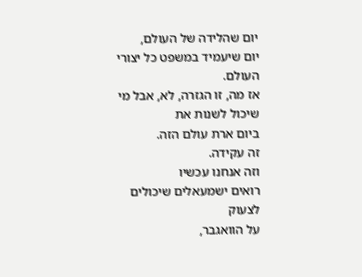יום שהלידה של העולם,
יום שיעמיד במשפט כל יצורי העולם.
אז מה, זו הגזרה, לא, אבל מי שיכול לשנות את
ביום ארת עולם הזה.
זה עקידה.
וזה אנחנו עכשיו
רואים ישמעאלים שיכולים לצעוק
על הוואגבר,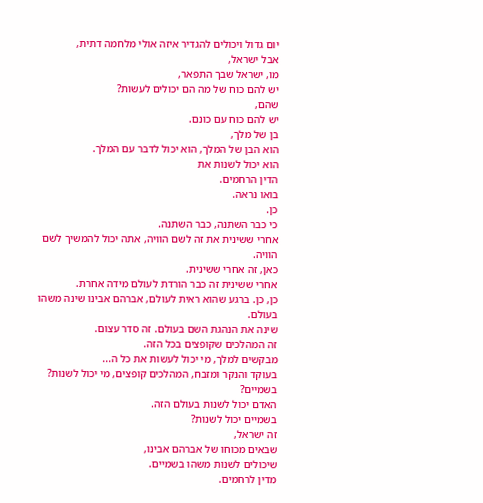יום גדול ויכולים להגדיר איזה אולי מלחמה דתית,
אבל ישראל,
מו, ישראל שבך התפאר,
יש להם כוח של מה הם יכולים לעשות?
שהם,
יש להם כוח עם כונם.
בן של מלך,
הוא הבן של המלך, הוא יכול לדבר עם המלך.
הוא יכול לשנות את
הדין הרחמים.
בואו נראה.
כן.
כי כבר השתנה, כבר השתנה.
אחרי ששינית את זה לשם הוויה, אתה יכול להמשיך לשם הוויה.
כאן, זה אחרי ששינית.
אחרי ששינית זה כבר הורדת לעולם מידה אחרת.
כן, כן. ברגע שהוא ראית לעולם, אברהם אבינו שינה משהו בעולם.
שינה את הנהגת השם בעולם. זה סדר עצום.
זה המהלכים שקופצים בכל הזה.
מבקשים למלך, מי יכול לעשות את כל ה...
בעוקד והנקר ומזבח, המהלכים קופצים, מי יכול לשנות?
בשמיים?
האדם יכול לשנות בעולם הזה.
בשמיים יכול לשנות?
זה ישראל,
שבאים מכוחו של אברהם אבינו,
שיכולים לשנות משהו בשמיים.
מדין לרחמים.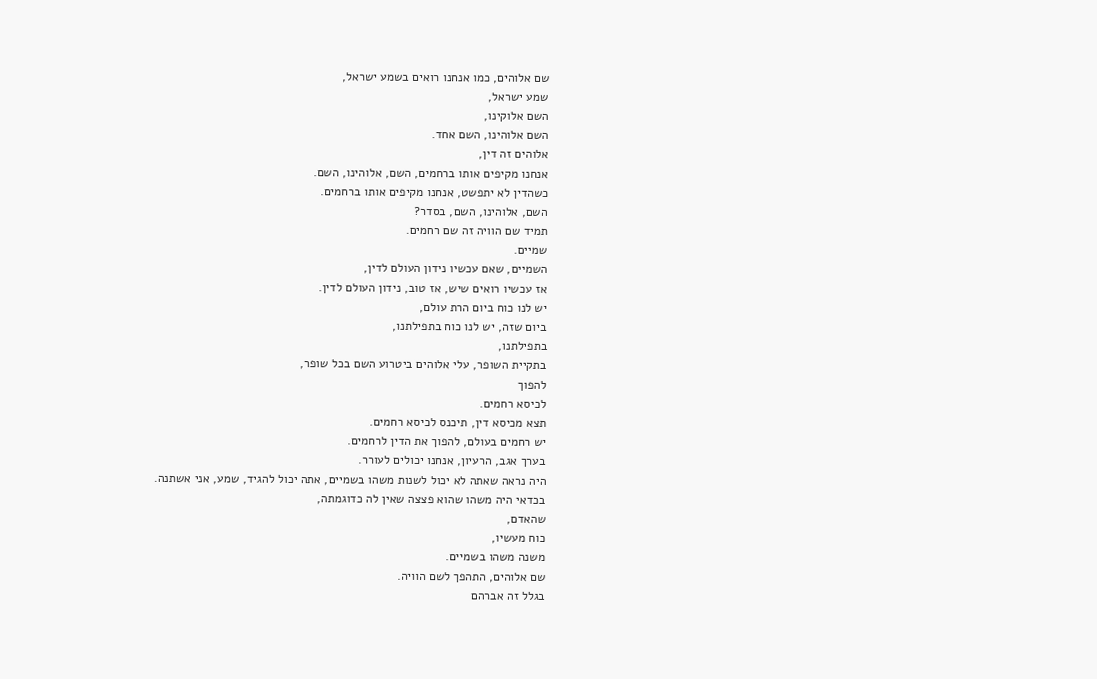שם אלוהים, כמו אנחנו רואים בשמע ישראל,
שמע ישראל,
השם אלוקינו,
השם אלוהינו, השם אחד.
אלוהים זה דין,
אנחנו מקיפים אותו ברחמים, השם, אלוהינו, השם.
כשהדין לא יתפשט, אנחנו מקיפים אותו ברחמים.
השם, אלוהינו, השם, בסדר?
תמיד שם הוויה זה שם רחמים.
שמיים.
השמיים, שאם עכשיו נידון העולם לדין,
אז עכשיו רואים שיש, אז טוב, נידון העולם לדין.
יש לנו כוח ביום הרת עולם,
ביום שזה, יש לנו כוח בתפילתנו,
בתפילתנו,
בתקיית השופר, עלי אלוהים ביטרוע השם בכל שופר,
להפוך
לכיסא רחמים.
תצא מכיסא דין, תיכנס לכיסא רחמים.
יש רחמים בעולם, להפוך את הדין לרחמים.
בערך אגב, הרעיון, אנחנו יכולים לעורר.
היה נראה שאתה לא יכול לשנות משהו בשמיים, אתה יכול להגיד, שמע, אני אשתנה.
בכדאי היה משהו שהוא פצצה שאין לה כדוגמתה,
שהאדם,
כוח מעשיו,
משנה משהו בשמיים.
שם אלוהים, התהפך לשם הוויה.
בגלל זה אברהם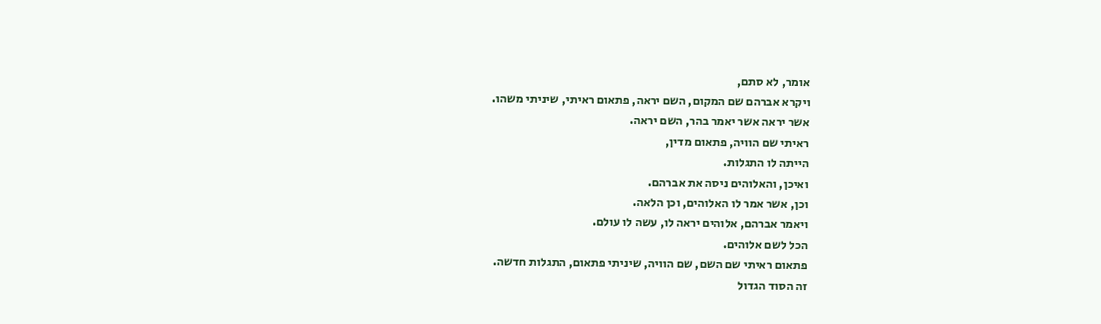אומר, לא סתם,
ויקרא אברהם שם המקום, השם יראה, פתאום ראיתי, שיניתי משהו.
אשר יראה אשר יאמר בהר, השם יראה.
ראיתי שם הוויה, פתאום מדין,
הייתה לו התגלות.
ואיכן, והאלוהים ניסה את אברהם.
וכן, אשר אמר לו האלוהים, וכן הלאה.
ויאמר אברהם, אלוהים יראה לו, עשה לו עולם.
הכל לשם אלוהים.
פתאום ראיתי שם השם, שם הוויה, שיניתי פתאום, התגלות חדשה.
זה הסוד הגדול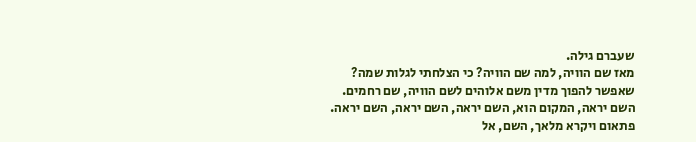שעברם גילה.
מאז שם הוויה, למה שם הוויה? כי הצלחתי לגלות שמה?
שאפשר להפוך מדין משם אלוהים לשם הוויה, שם רחמים.
השם יראה, המקום הוא, השם יראה, השם יראה, השם יראה.
פתאום ויקרא מלאך, השם, אל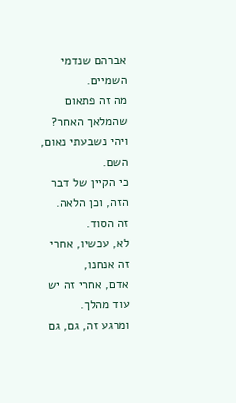אברהם שנדמי השמיים.
מה זה פתאום שהמלאך האחר?
ויהי נשבעתי נאום,
השם.
כי הקיין של דבר הזה, וכן הלאה.
זה הסוד.
לא, עכשיו, אחרי זה אנחנו,
אדם, אחרי זה יש עוד מהלך.
ומרגע זה, גם, גם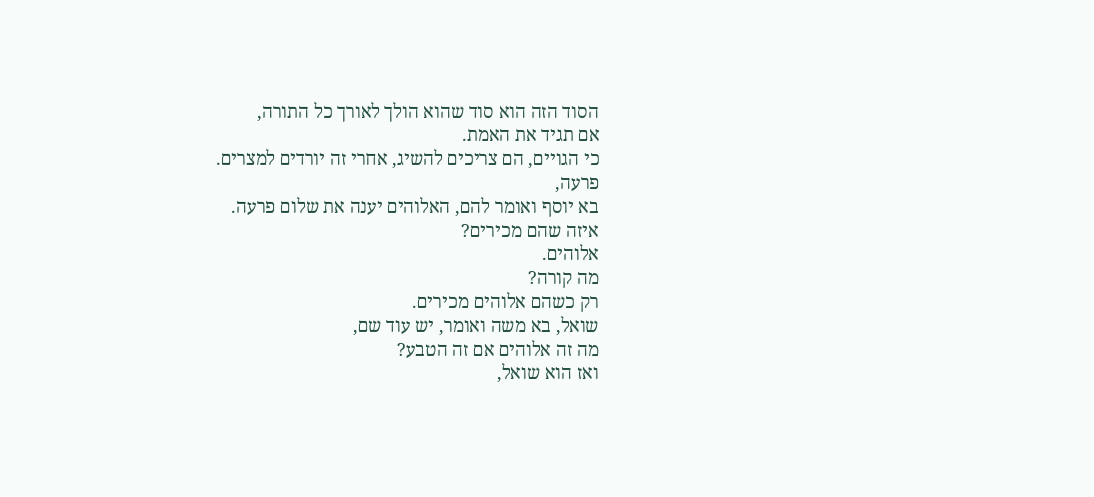הסוד הזה הוא סוד שהוא הולך לאורך כל התורה,
אם תגיד את האמת.
כי הגויים, הם צריכים להשיג, אחרי זה יורדים למצרים.
פרעה,
בא יוסף ואומר להם, האלוהים יענה את שלום פרעה.
איזה שהם מכירים?
אלוהים.
מה קורה?
רק כשהם אלוהים מכירים.
שואל, בא משה ואומר, יש עוד שם,
מה זה אלוהים אם זה הטבע?
ואז הוא שואל,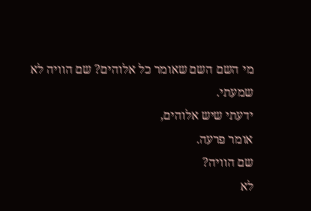מי השם השם שאומר כל אלוהים? שם הוויה לא שמעתי.
ידעתי שיש אלוהים,
אומר פרעה.
שם הוויה?
לא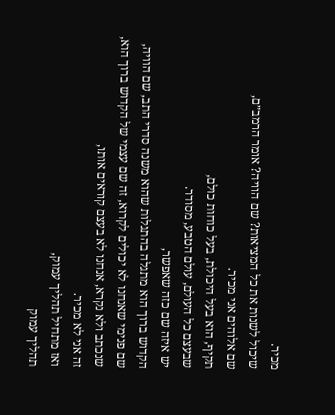מכיר.
שיכול לשנות את כל המציאות? שם הוויה? אומר הרמב״ם,
שם אלוהים אני מכיר.
תקיף, הוא בעל היכולת, בעל כוחות כולם,
שבעצם כל העולם, עולם הטבע, מסודר.
יש איזה שם כזה שאפשר,
הקדוש ברוך הוא מתגלה בהתגלות שהוא משנה סדרי התב, שם הוויה,
שם פנימי שאנחנו לא יכולים לקרוא, זה שם עצמי של הקדוש ברוך הוא,
שנכתב ולא נקרא, אנחנו לא בעצם קוראים אותו,
זה אני לא מכיר.
ואז מתחיל תהליך עמוק,
תהליך עמוק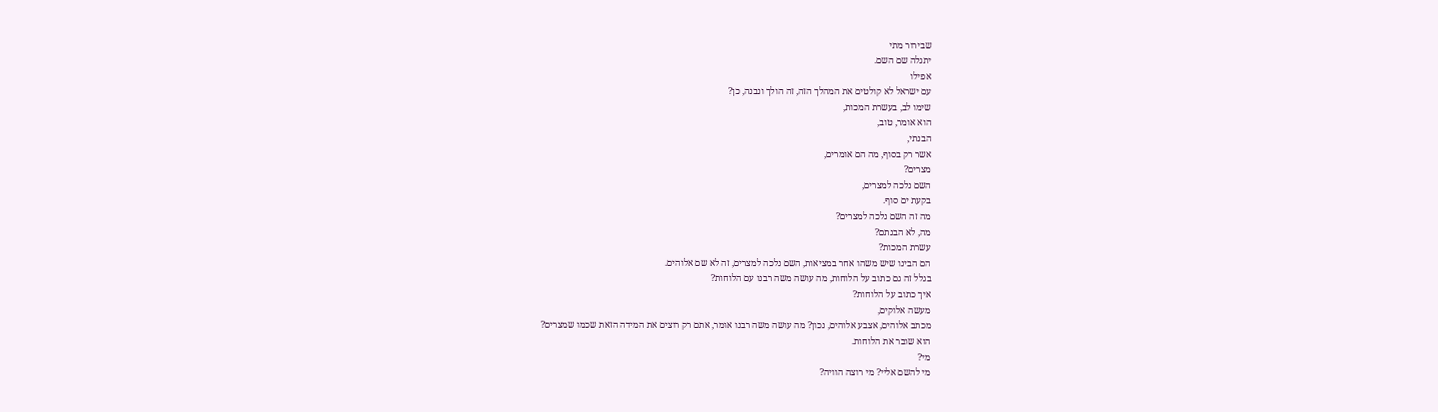שבירור מתי
יתגלה שם השם.
אפילו
עם ישראל לא קולטים את המהלך הזה, זה הולך ונבנה, כן?
שימו לב, בעשרת המכות,
הוא אומר, טוב,
הבנתי,
אשר רק בסוף, מה הם אומרים,
מצרים?
השם נלכה למצרים,
בקעת ים סוף.
מה זה השם נלכה למצרים?
מה, לא הבנתם?
עשרת המכות?
הם הבינו שיש משהו אחר במציאות, השם נלכה למצרים, זה לא שם אלוהים.
בגלל זה גם כתוב על הלוחות, מה עושה משה רבנו עם הלוחות?
איך כתוב על הלוחות?
מעשה אלוקים,
מכתב אלוהים, אצבע אלוהים, נכון? מה עושה משה רבנו אומר, אתם רק רוצים את המידה הזאת שכמו שמצרים?
הוא שובר את הלוחות.
מי?
מי להשם אליי? מי רוצה הוויה?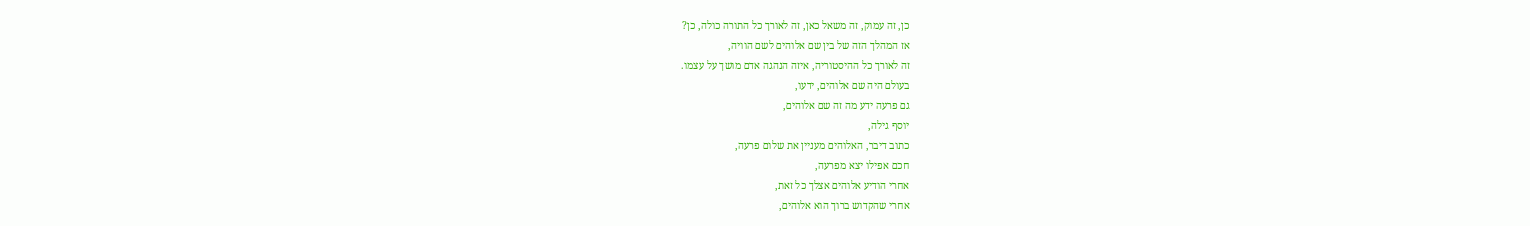כן, זה עמוק, זה משאל כאן, זה לאורך כל התורה כולה, כן?
אז המהלך הזה של בין שם אלוהים לשם הוויה,
זה לאורך כל ההיסטוריה, איזה הנהגה אדם מושך על עצמו.
בעולם היה שם אלוהים, ידעו,
גם פרעה ידע מה זה שם אלוהים,
יוסף גילה,
כתוב דיבר, האלוהים מעניין את שלום פרעה,
חכם אפילו יצא מפרעה,
אחרי הודיע אלוהים אצלך כל זאת,
אחרי שהקדוש ברוך הוא אלוהים,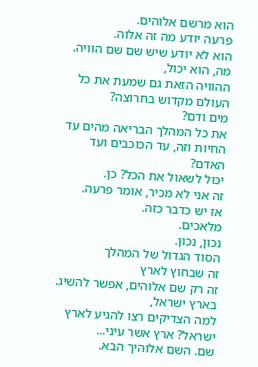הוא מרשם אלוהים.
פרעה יודע מה זה אלוה.
הוא לא יודע שיש שם שם הוויה.
מה, הוא יכול,
ההוויה הזאת גם שמעת את כל העולם מקדוש בחרוצה?
מים ודם?
את כל המהלך הבריאה מהים עד החיות וזה, עד הכוכבים ועד האדם?
יכול לשאול את הכל? כן.
זה אני לא מכיר, אומר פרעה.
אז יש כדבר כזה.
מלאכים.
נכון, נכון.
הסוד הגדול של המהלך
זה שבחוץ לארץ
זה רק שם אלוהים, אפשר להשיג.
בארץ ישראל,
למה הצדיקים רצו להגיע לארץ ישראל? ארץ אשר עיני...
שם. השם אלוהיך הבא.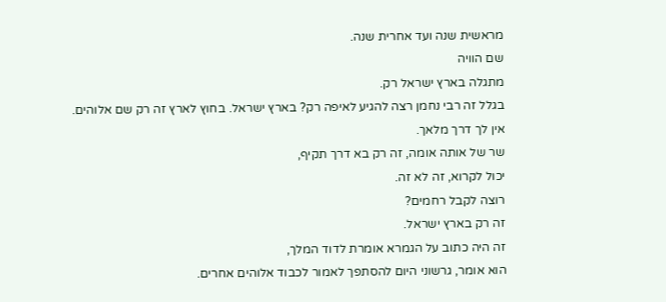מראשית שנה ועד אחרית שנה.
שם הוויה
מתגלה בארץ ישראל רק.
בגלל זה רבי נחמן רצה להגיע לאיפה רק? בארץ ישראל. בחוץ לארץ זה רק שם אלוהים.
אין לך דרך מלאך.
שר של אותה אומה, זה רק בא דרך תקיף,
יכול לקרוא, זה לא זה.
רוצה לקבל רחמים?
זה רק בארץ ישראל.
זה היה כתוב על הגמרא אומרת לדוד המלך,
הוא אומר, גרשוני היום להסתפך לאמור לכבוד אלוהים אחרים.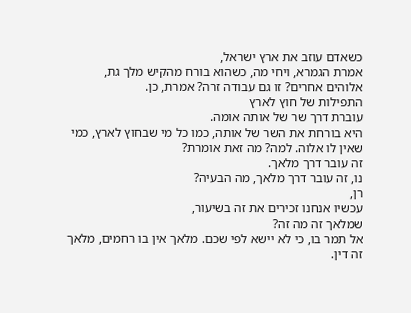כשאדם עוזב את ארץ ישראל,
אמרת הגמרא, ויחי מה, כשהוא בורח מהקיש מלך גת,
אלוהים אחרים? זו גם עבודה זרה? אמרת, כן.
התפילות של חוץ לארץ
עוברת דרך שר של אותה אומה.
היא בורחת את השר של אותה, כמו כל מי שבחוץ לארץ, כמי שאין לו אלוה. למה? מה זאת אומרת?
זה עובר דרך מלאך.
נו, זה עובר דרך מלאך, מה הבעיה?
רן,
עכשיו אנחנו זכירים את זה בשיעור,
שמלאך זה מה זה?
אל תמר בו, כי לא יישא לפי שכם. מלאך אין בו רחמים, מלאך זה דין.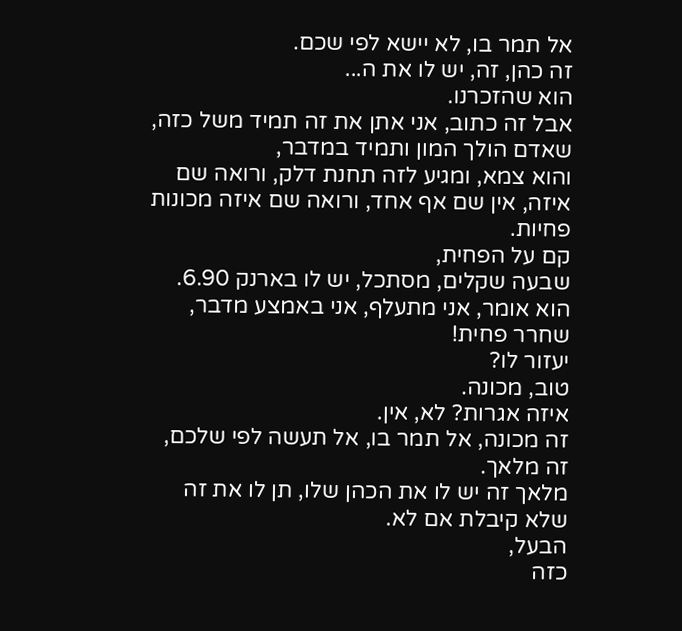אל תמר בו, לא יישא לפי שכם.
זה כהן, זה, יש לו את ה...
הוא שהזכרנו.
אבל זה כתוב, אני אתן את זה תמיד משל כזה, שאדם הולך המון ותמיד במדבר,
והוא צמא, ומגיע לזה תחנת דלק, ורואה שם איזה, אין שם אף אחד, ורואה שם איזה מכונות פחיות.
קם על הפחית,
שבעה שקלים, מסתכל, יש לו בארנק 6.90. הוא אומר, אני מתעלף, אני באמצע מדבר,
שחרר פחית!
יעזור לו?
טוב, מכונה.
איזה אגרות? לא, אין.
זה מכונה, אל תמר בו, אל תעשה לפי שלכם, זה מלאך.
מלאך זה יש לו את הכהן שלו, תן לו את זה שלא קיבלת אם לא.
הבעל,
כזה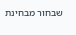שבחור מבחינת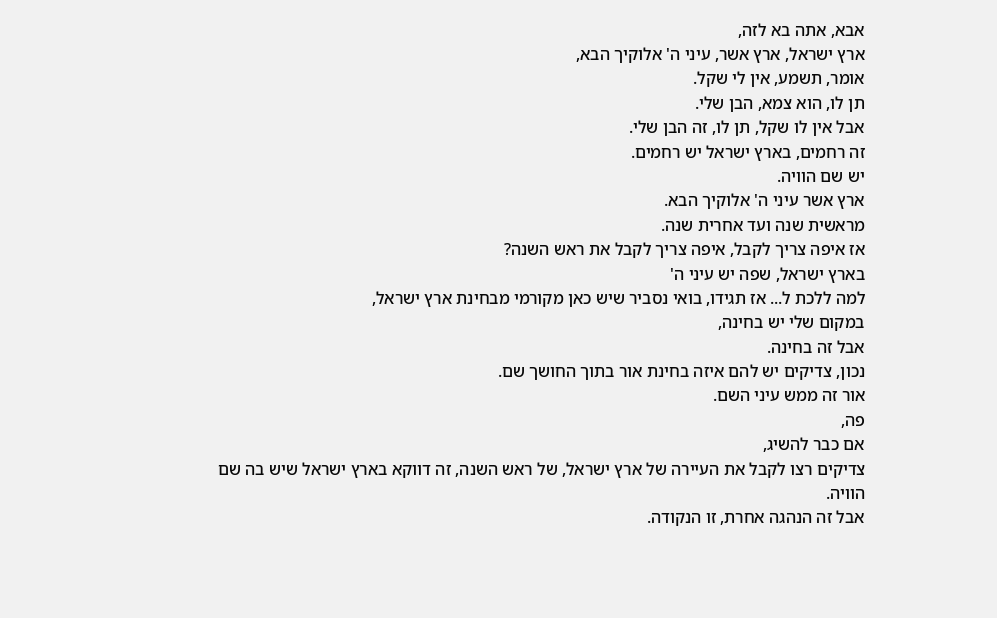אבא, אתה בא לזה,
ארץ ישראל, ארץ אשר, עיני ה' אלוקיך הבא,
אומר, תשמע, אין לי שקל.
תן לו, הוא צמא, הבן שלי.
אבל אין לו שקל, תן לו, זה הבן שלי.
זה רחמים, בארץ ישראל יש רחמים.
יש שם הוויה.
ארץ אשר עיני ה' אלוקיך הבא.
מראשית שנה ועד אחרית שנה.
אז איפה צריך לקבל, איפה צריך לקבל את ראש השנה?
בארץ ישראל, שפה יש עיני ה'
למה ללכת ל... אז תגידו, בואי נסביר שיש כאן מקורמי מבחינת ארץ ישראל,
במקום שלי יש בחינה,
אבל זה בחינה.
נכון, צדיקים יש להם איזה בחינת אור בתוך החושך שם.
אור זה ממש עיני השם.
פה,
אם כבר להשיג,
צדיקים רצו לקבל את העיירה של ארץ ישראל, של ראש השנה, זה דווקא בארץ ישראל שיש בה שם הוויה.
אבל זה הנהגה אחרת, זו הנקודה.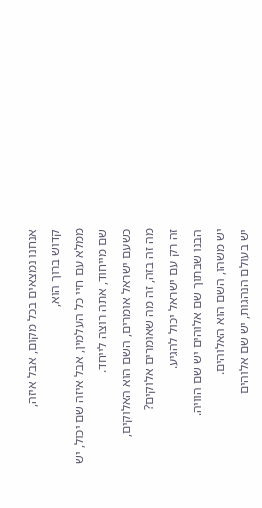אנחנו נמצאים בכל מקום, אבל איזה,
קדוש ברוך הוא,
ממלא עם חיי כל העלמין, אבל איזה שם יכול, יש שם מייחוד, אתה רוצה לייחד.
כשעם ישראל אומרים, השם הוא האלוקים,
מה זה בזה, זה מה שאומרים אלוקים?
זה רק עם ישראל יכול להגיע.
הבנו שבתוך שם אלוהים יש שם הוויה.
יש משהו, השם הוא האלוהים.
יש בעולם הנהגות, יש שם אלוהים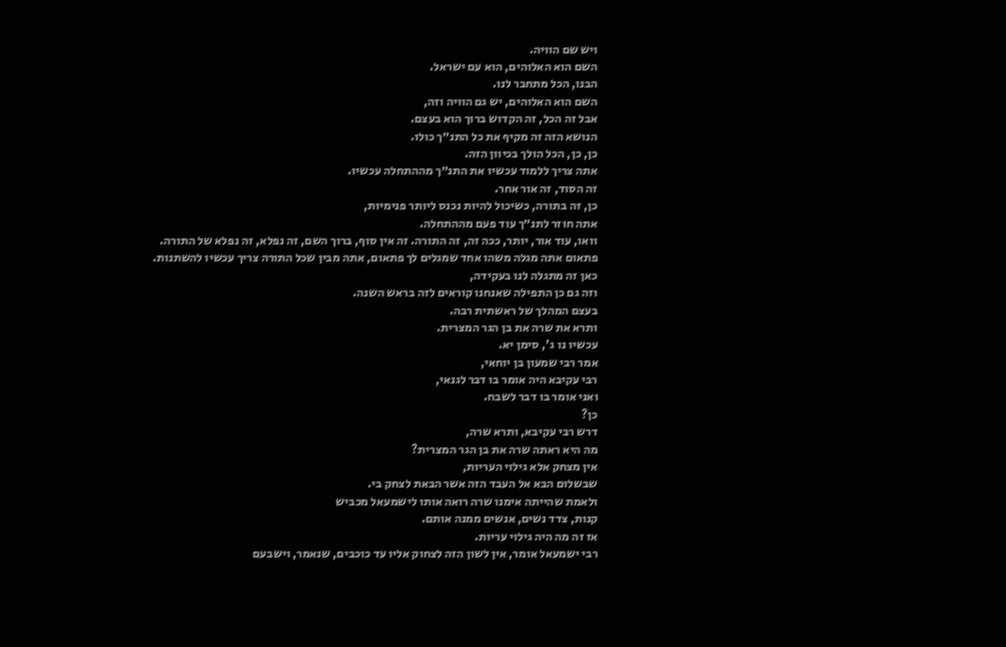ויש שם הוויה.
השם הוא האלוהים, הוא עם ישראל.
הבנו, הכל מתחבר לנו.
השם הוא האלוהים, יש גם הוויה וזה,
אבל זה הכל, זה הקדוש ברוך הוא בעצם.
הנושא הזה זה מקיף את כל התנ״ך כולו.
כן, כן, הכל הולך בכיוון הזה.
אתה צריך ללמוד עכשיו את התנ״ך מההתחלה עכשיו.
זה הסוד, זה אור אחר.
כן, זה בתורה, כשיכול להיות נכנס ליותר פנימיות,
אתה חוזר לתנ״ך עוד פעם מההתחלה.
וואו, עוד אור, יותר, ככה זה, זה התורה. זה אין סוף, ברוך השם, זה נפלא, זה נפלא של התורה.
פתאום אתה מגלה משהו אחד שמגלים לך פתאום, אתה מבין שכל התורה צריך עכשיו להשתנות.
כאן זה מתגלה לנו בעקידה,
וזה גם כן התפילה שאנחנו קוראים לזה בראש השנה.
בעצם המהלך של ראשתית רבה.
ותרא את שרה את בן הגר המצרית.
עכשיו נו ג', סימן יא.
אמר רבי שמעון בן יוחאי,
רבי עקיבא היה אומר בו דבר לגנאי,
ואני אומר בו דבר לשבח.
כן?
דרש רבי עקיבא, ותרא שרה,
מה היא ראתה שרה את בן הגר המצרית?
אין מצחק אלא גילוי העריות,
שבשלום הבא אל העבד הזה אשר הבאת לצחק בי.
ולאמת שהייתה אימנו שרה רואה אותו לישמעאל מכביש
קנות, צדד נשים, אנשים ממנה אותם.
אז זה מה היה גילוי עריות.
רבי ישמעאל אומר, אין לשון הזה לצחוק אליו עד כוכבים, שנאמר, וישבעם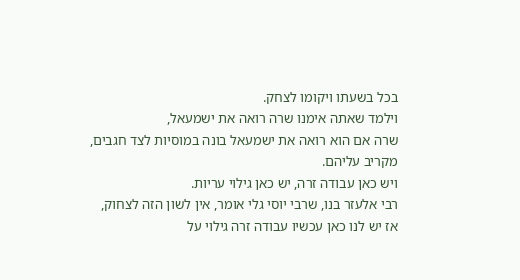בכל בשעתו ויקומו לצחק.
וילמד שאתה אימנו שרה רואה את ישמעאל,
שרה אם הוא רואה את ישמעאל בונה במוסיות לצד חגבים,
מקריב עליהם.
ויש כאן עבודה זרה, יש כאן גילוי עריות.
רבי אלעזר בנו, שרבי יוסי גלי אומר, אין לשון הזה לצחוק,
אז יש לנו כאן עכשיו עבודה זרה גילוי על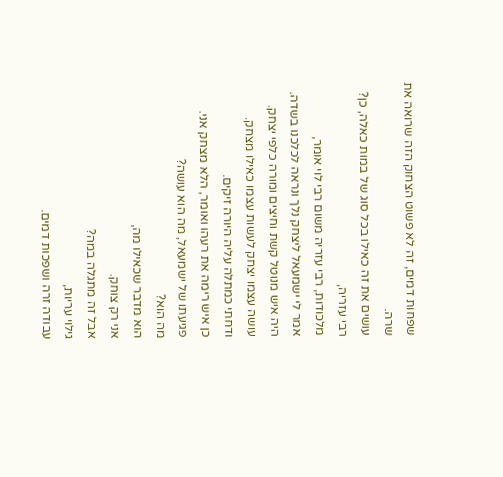שפחות דמים, זה לא פשוט הצחוק הזה שרואה את שרה.
עושים את זה כאילו בכל סוג של במות כאלה, כן?
רבי עזריה,
מלכודות, רבי עזריה משום רבי לוי אומר,
אמר לי ישמעאל ליצחק נלך ונראה לכלכנו בשדה.
היה איש מנוטל קשת וחיצים ומורה כלפי יצחק.
עושה עצמו יצחק לעשות עצמו כאילו מצחק.
ודחתי כמתלה עליה היורה זיקים.
כן איש רימה את רעהו ואומר, הלא מצחק אני.
פגיעתו של ישמעאל, מה הוא עושה?
מה הוא?
הוא מדבר שכאילו מה,
אני רק צוחק.
אבל זה מתגלה במה?
גילוי עריות,
עבודה זרה ושפכות דמים.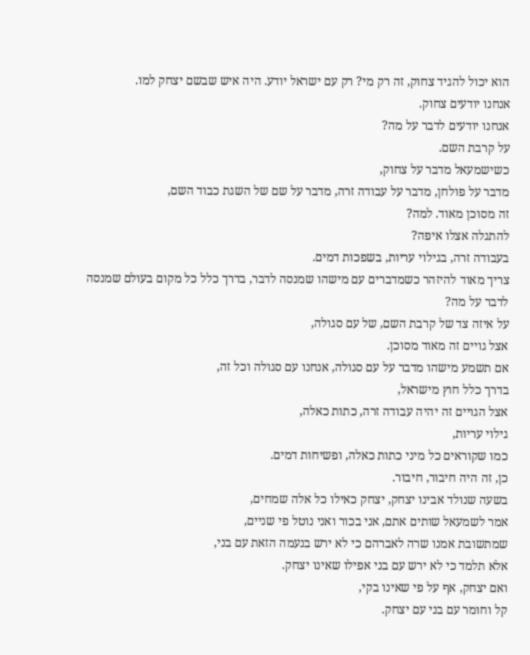הוא יכול להגיד צחוק, זה רק מי? רק עם ישראל יודע. היה איש שבשם יצחק למו.
אנחנו יודעים צחוק.
אנחנו יודעים לדבר על מה?
על קרבת השם.
כשישמעאל מדבר על צחוק,
מדבר על פולחן, מדבר על עבודה זרה, מדבר על שם של השגת כבוד השם,
זה מסוכן מאוד. למה?
להתגלה אצלו איפה?
בעבודה זרה, בגילוי עריות, בשפכות דמים.
צריך מאוד להיזהר כשמדברים עם מישהו שמנסה לדבר, בדרך כלל כל מקום בעולם שמנסה לדבר על מה?
על איזה צד של קרבת השם, של עם סגולה,
אצל גויים זה מאוד מסוכן.
אם תשמע מישהו מדבר על עם סגולה, אנחנו עם סגולה וכל זה,
בדרך כלל חוץ מישראל,
אצל הגויים זה יהיה עבודה זרה, כתות כאלה,
גילוי עריות,
כמו שקוראים כל מיני כתות כאלה, ופשיחות דמים.
כן, זה היה חיבור, חיבור.
בשעה שנולד אבינו יצחק, יצחק כאילו כל אלה שמחים,
אמר לשמעאל שותים אתם, אני בכור ואני נוטל פי שניים,
שמתשובת אמנו שרה לאברהם כי לא ירש בנעמה הזאת עם בני,
אלא תלמד כי לא ירש עם בני אפילו שאינו יצחק.
ואם יצחק, אף על פי שאינו בקי,
קל וחומר עם בני עם יצחק.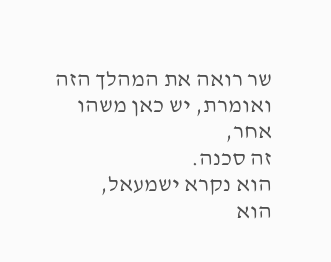שר רואה את המהלך הזה ואומרת, יש כאן משהו אחר,
זה סכנה.
הוא נקרא ישמעאל,
הוא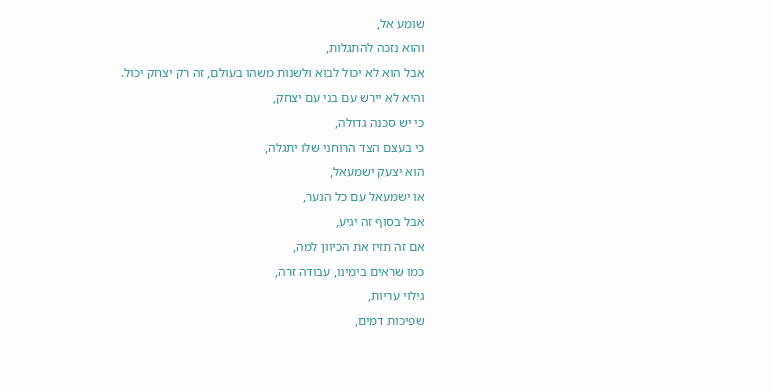שומע אל,
והוא נזכה להתגלות,
אבל הוא לא יכול לבוא ולשנות משהו בעולם, זה רק יצחק יכול.
והיא לא יירש עם בני עם יצחק,
כי יש סכנה גדולה,
כי בעצם הצד הרוחני שלו יתגלה,
הוא יצעק ישמעאל,
או ישמעאל עם כל הנער,
אבל בסוף זה יגיע,
אם זה תזיז את הכיוון למה,
כמו שראים בימינו, עבודה זרה,
גילוי עריות,
שפיכות דמים,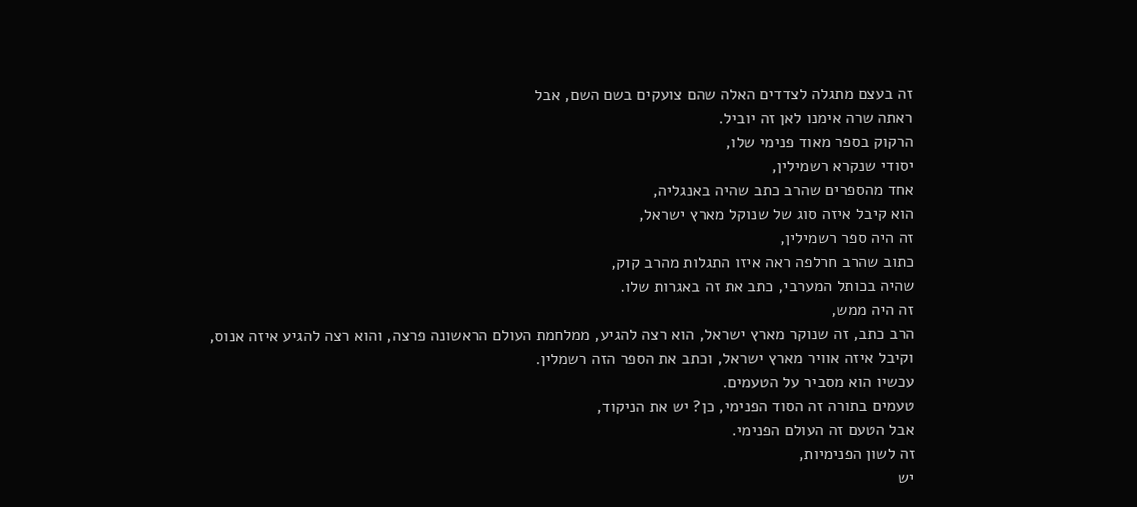זה בעצם מתגלה לצדדים האלה שהם צועקים בשם השם, אבל
ראתה שרה אימנו לאן זה יוביל.
הרקוק בספר מאוד פנימי שלו,
יסודי שנקרא רשמילין,
אחד מהספרים שהרב כתב שהיה באנגליה,
הוא קיבל איזה סוג של שנוקל מארץ ישראל,
זה היה ספר רשמילין,
כתוב שהרב חרלפה ראה איזו התגלות מהרב קוק,
שהיה בכותל המערבי, כתב את זה באגרות שלו.
זה היה ממש,
הרב כתב, זה שנוקר מארץ ישראל, הוא רצה להגיע, ממלחמת העולם הראשונה פרצה, והוא רצה להגיע איזה אנוס,
וקיבל איזה אוויר מארץ ישראל, וכתב את הספר הזה רשמלין.
עכשיו הוא מסביר על הטעמים.
טעמים בתורה זה הסוד הפנימי, כן? יש את הניקוד,
אבל הטעם זה העולם הפנימי.
זה לשון הפנימיות,
יש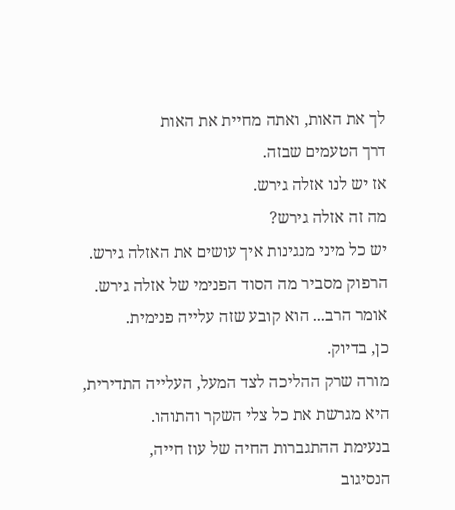לך את האות, ואתה מחיית את האות
דרך הטעמים שבזה.
אז יש לנו אזלה גירש.
מה זה אזלה גירש?
יש כל מיני מנגינות איך עושים את האזלה גירש.
הרפוק מסביר מה הסוד הפנימי של אזלה גירש.
אומר הרב... הוא קובע שזה עלייה פנימית.
כן, בדיוק.
מורה שרק ההליכה לצד המעל, העלייה התדירית,
היא מגרשת את כל צלי השקר והתוהו.
בנעימת ההתגברות החיה של עוז חייה,
הנסיגוב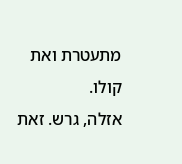מתעטרת ואת קולו.
אזלה, גרש. זאת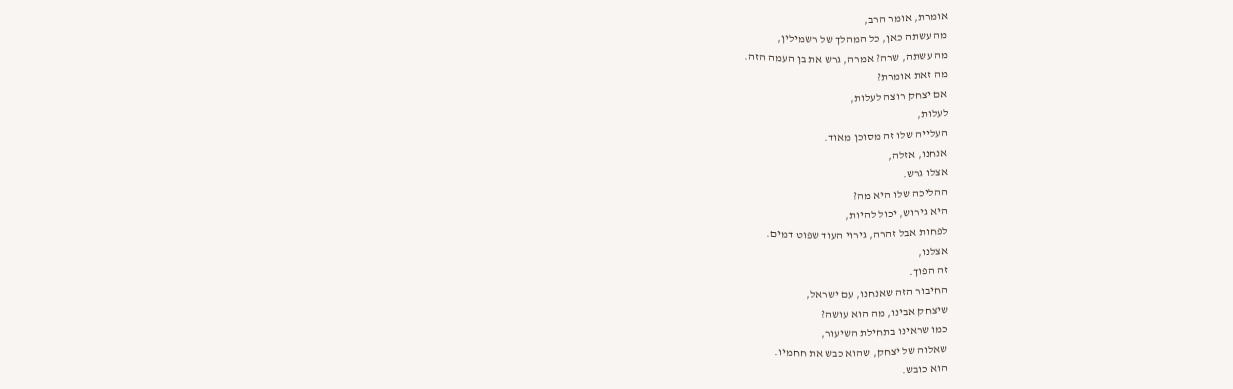אומרת, אומר הרב,
מה עשתה כאן, כל המהלך של רשמילין,
מה עשתה, שרה? אמרה, גרש את בן העמה הזה.
מה זאת אומרת?
אם יצחק רוצה לעלות,
לעלות,
העלייה שלו זה מסוכן מאוד.
אנחנו, אזלה,
אצלו גרש.
ההליכה שלו היא מה?
היא גירוש, יכול להיות,
לפחות אבל זהרה, גירוי העוד שפוט דמים.
אצלנו,
זה הפוך.
החיבור הזה שאנחנו, עם ישראל,
שיצחק אבינו, מה הוא עושה?
כמו שראינו בתחילת השיעור,
שאלוה של יצחק, שהוא כבש את חחמיו.
הוא כובש.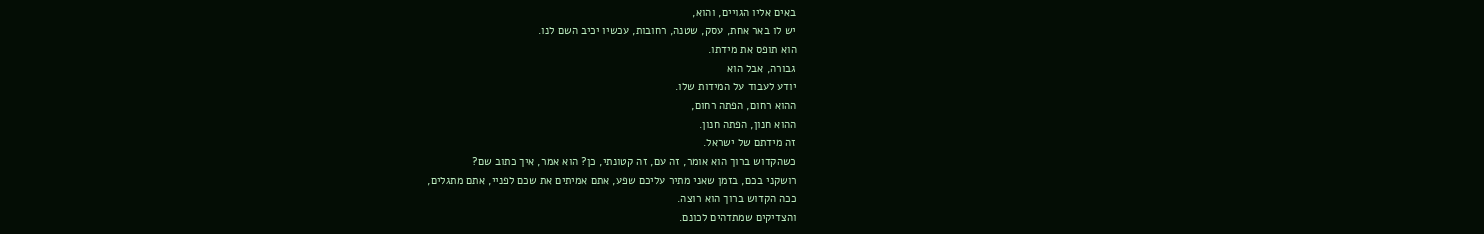באים אליו הגויים, והוא,
יש לו באר אחת, עסק, שטנה, רחובות, עכשיו יכיב השם לנו.
הוא תופס את מידתו.
גבורה, אבל הוא
יודע לעבוד על המידות שלו.
ההוא רחום, הפתה רחום,
ההוא חנון, הפתה חנון.
זה מידתם של ישראל.
כשהקדוש ברוך הוא אומר, זה עם, זה קטונתי, כן? הוא אמר, איך כתוב שם?
רושקני בכם, בזמן שאני מתיר עליכם שפע, אתם אמיתים את שכם לפניי, אתם מתגלים,
ככה הקדוש ברוך הוא רוצה.
והצדיקים שמתדהים לכונם.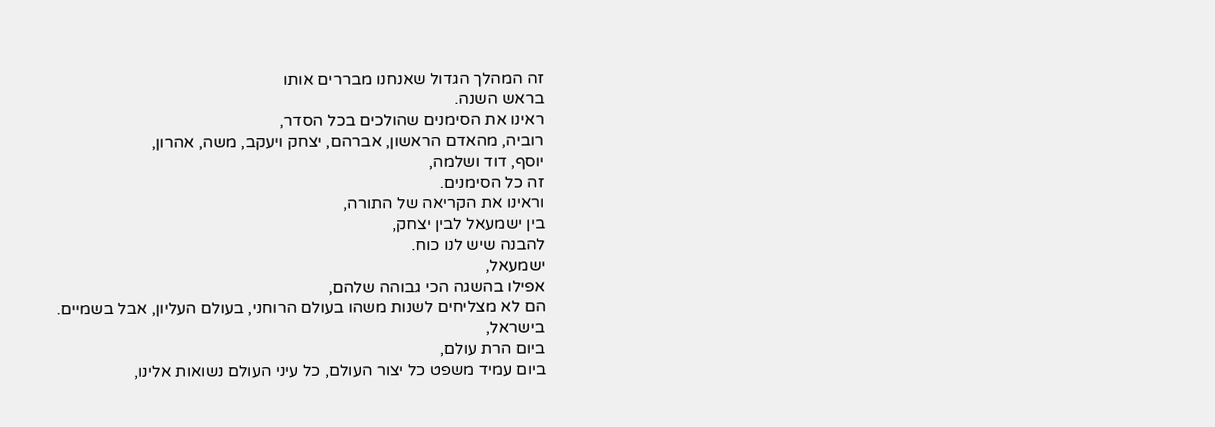זה המהלך הגדול שאנחנו מבררים אותו
בראש השנה.
ראינו את הסימנים שהולכים בכל הסדר,
רוביה, מהאדם הראשון, אברהם, יצחק ויעקב, משה, אהרון,
יוסף, דוד ושלמה,
זה כל הסימנים.
וראינו את הקריאה של התורה,
בין ישמעאל לבין יצחק,
להבנה שיש לנו כוח.
ישמעאל,
אפילו בהשגה הכי גבוהה שלהם,
הם לא מצליחים לשנות משהו בעולם הרוחני, בעולם העליון, אבל בשמיים.
בישראל,
ביום הרת עולם,
ביום עמיד משפט כל יצור העולם, כל עיני העולם נשואות אלינו,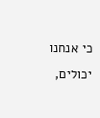כי אנחנו יכולים,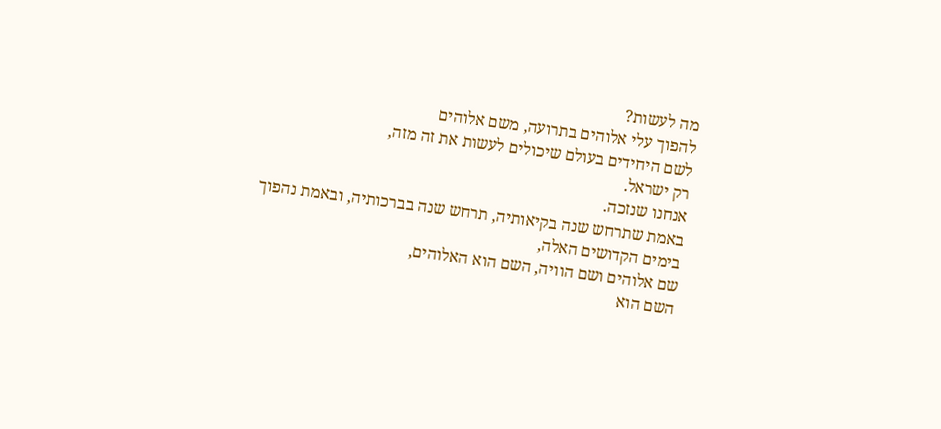מה לעשות?
להפוך עלי אלוהים בתרועה, משם אלוהים
לשם היחידים בעולם שיכולים לעשות את זה מזה,
רק ישראל.
אנחנו שנזכה.
באמת שתרחש שנה בקיאותיה, תרחש שנה בברכותיה, ובאמת נהפוך
בימים הקדושים האלה,
שם אלוהים ושם הוויה, השם הוא האלוהים,
השם הוא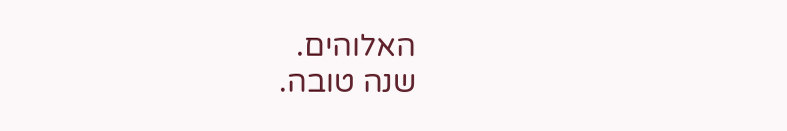האלוהים.
שנה טובה.